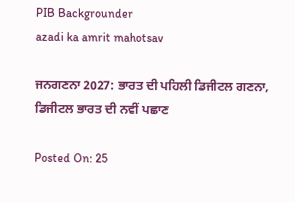PIB Backgrounder
azadi ka amrit mahotsav

ਜਨਗਣਨਾ 2027: ਭਾਰਤ ਦੀ ਪਹਿਲੀ ਡਿਜੀਟਲ ਗਣਨਾ, ਡਿਜੀਟਲ ਭਾਰਤ ਦੀ ਨਵੀਂ ਪਛਾਣ

Posted On: 25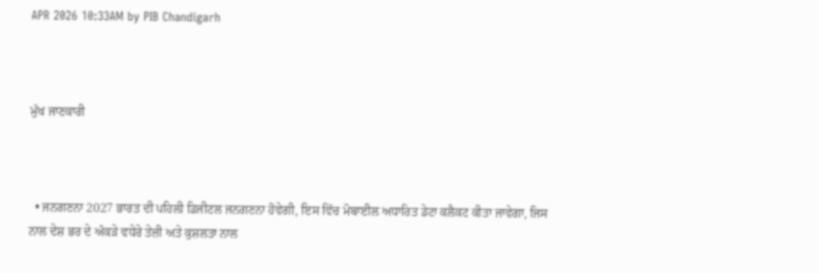APR 2026 10:33AM by PIB Chandigarh



ਮੁੱਖ ਜਾਣਕਾਰੀ



  • ਜਨਗਣਨਾ 2027 ਭਾਰਤ ਦੀ ਪਹਿਲੀ ਡਿਜੀਟਲ ਜਨਗਣਨਾ ਹੋਵੇਗੀ, ਇਸ ਵਿੱਚ ਮੋਬਾਈਲ ਅਧਾਰਿਤ ਡੇਟਾ ਕਲੈਕਟ ਕੀਤਾ ਜਾਵੇਗਾ, ਜਿਸ ਨਾਲ ਦੇਸ਼ ਭਰ ਦੇ ਅੰਕੜੇ ਵਧੇਰੇ ਤੇਜ਼ੀ ਅਤੇ ਕੁਸ਼ਲਤਾ ਨਾਲ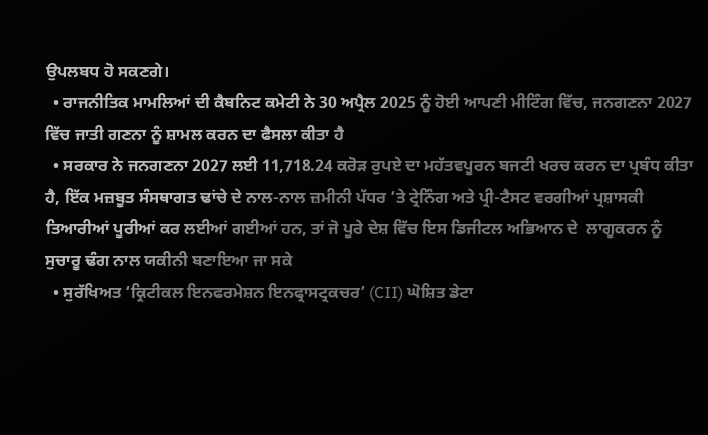ਉਪਲਬਧ ਹੋ ਸਕਣਗੇ।
  • ਰਾਜਨੀਤਿਕ ਮਾਮਲਿਆਂ ਦੀ ਕੈਬਨਿਟ ਕਮੇਟੀ ਨੇ 30 ਅਪ੍ਰੈਲ 2025 ਨੂੰ ਹੋਈ ਆਪਣੀ ਮੀਟਿੰਗ ਵਿੱਚ, ਜਨਗਣਨਾ 2027 ਵਿੱਚ ਜਾਤੀ ਗਣਨਾ ਨੂੰ ਸ਼ਾਮਲ ਕਰਨ ਦਾ ਫੈਸਲਾ ਕੀਤਾ ਹੈ
  • ਸਰਕਾਰ ਨੇ ਜਨਗਣਨਾ 2027 ਲਈ 11,718.24 ਕਰੋੜ ਰੁਪਏ ਦਾ ਮਹੱਤਵਪੂਰਨ ਬਜਟੀ ਖਰਚ ਕਰਨ ਦਾ ਪ੍ਰਬੰਧ ਕੀਤਾ ਹੈ, ਇੱਕ ਮਜ਼ਬੂਤ ਸੰਸਥਾਗਤ ਢਾਂਚੇ ਦੇ ਨਾਲ-ਨਾਲ ਜ਼ਮੀਨੀ ਪੱਧਰ ‘ਤੇ ਟ੍ਰੇਨਿੰਗ ਅਤੇ ਪ੍ਰੀ-ਟੈਸਟ ਵਰਗੀਆਂ ਪ੍ਰਸ਼ਾਸਕੀ ਤਿਆਰੀਆਂ ਪੂਰੀਆਂ ਕਰ ਲਈਆਂ ਗਈਆਂ ਹਨ, ਤਾਂ ਜੋ ਪੂਰੇ ਦੇਸ਼ ਵਿੱਚ ਇਸ ਡਿਜੀਟਲ ਅਭਿਆਨ ਦੇ  ਲਾਗੂਕਰਨ ਨੂੰ ਸੁਚਾਰੂ ਢੰਗ ਨਾਲ ਯਕੀਨੀ ਬਣਾਇਆ ਜਾ ਸਕੇ
  • ਸੁਰੱਖਿਅਤ ‘ਕ੍ਰਿਟੀਕਲ ਇਨਫਰਮੇਸ਼ਨ ਇਨਫ੍ਰਾਸਟ੍ਰਕਚਰ’ (CII) ਘੋਸ਼ਿਤ ਡੇਟਾ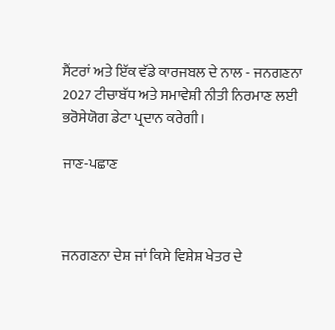ਸੈਂਟਰਾਂ ਅਤੇ ਇੱਕ ਵੱਡੇ ਕਾਰਜਬਲ ਦੇ ਨਾਲ - ਜਨਗਣਨਾ 2027 ਟੀਚਾਬੱਧ ਅਤੇ ਸਮਾਵੇਸ਼ੀ ਨੀਤੀ ਨਿਰਮਾਣ ਲਈ ਭਰੋਸੇਯੋਗ ਡੇਟਾ ਪ੍ਰਦਾਨ ਕਰੇਗੀ।

ਜਾਣ-ਪਛਾਣ



ਜਨਗਣਨਾ ਦੇਸ਼ ਜਾਂ ਕਿਸੇ ਵਿਸ਼ੇਸ਼ ਖੇਤਰ ਦੇ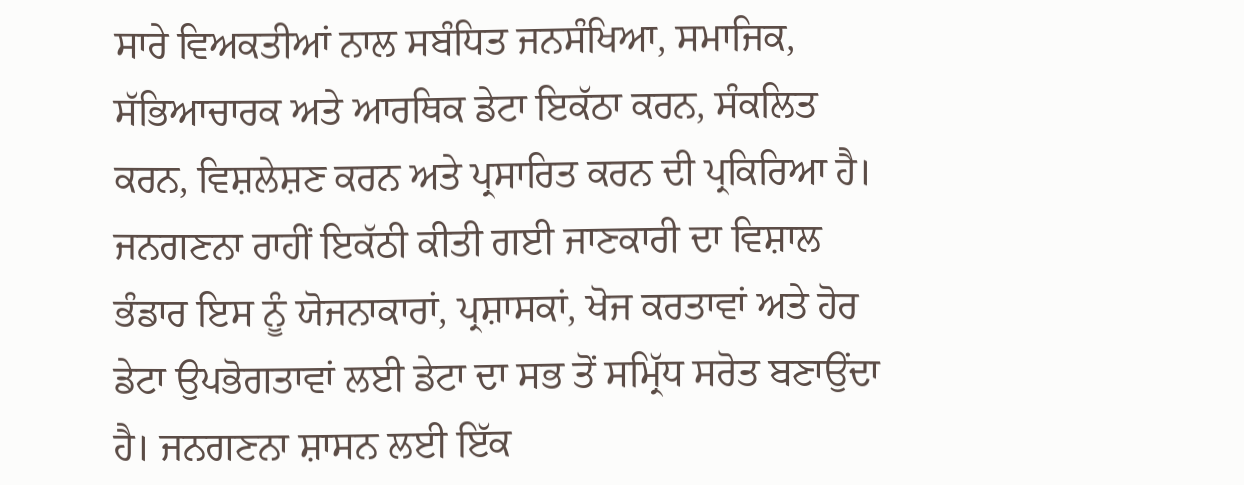ਸਾਰੇ ਵਿਅਕਤੀਆਂ ਨਾਲ ਸਬੰਧਿਤ ਜਨਸੰਖਿਆ, ਸਮਾਜਿਕ, ਸੱਭਿਆਚਾਰਕ ਅਤੇ ਆਰਥਿਕ ਡੇਟਾ ਇਕੱਠਾ ਕਰਨ, ਸੰਕਲਿਤ ਕਰਨ, ਵਿਸ਼ਲੇਸ਼ਣ ਕਰਨ ਅਤੇ ਪ੍ਰਸਾਰਿਤ ਕਰਨ ਦੀ ਪ੍ਰਕਿਰਿਆ ਹੈ। ਜਨਗਣਨਾ ਰਾਹੀਂ ਇਕੱਠੀ ਕੀਤੀ ਗਈ ਜਾਣਕਾਰੀ ਦਾ ਵਿਸ਼ਾਲ ਭੰਡਾਰ ਇਸ ਨੂੰ ਯੋਜਨਾਕਾਰਾਂ, ਪ੍ਰਸ਼ਾਸਕਾਂ, ਖੋਜ ਕਰਤਾਵਾਂ ਅਤੇ ਹੋਰ ਡੇਟਾ ਉਪਭੋਗਤਾਵਾਂ ਲਈ ਡੇਟਾ ਦਾ ਸਭ ਤੋਂ ਸਮ੍ਰਿੱਧ ਸਰੋਤ ਬਣਾਉਂਦਾ ਹੈ। ਜਨਗਣਨਾ ਸ਼ਾਸਨ ਲਈ ਇੱਕ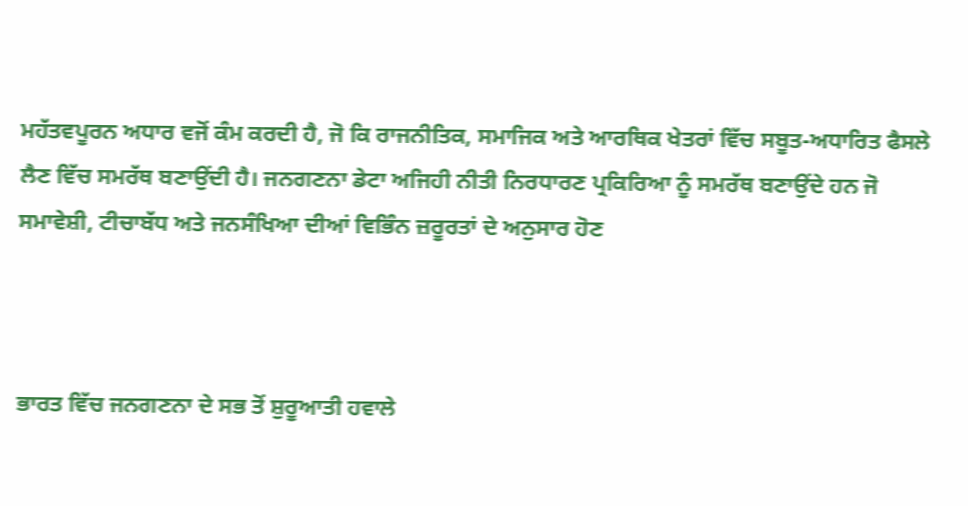ਮਹੱਤਵਪੂਰਨ ਅਧਾਰ ਵਜੋਂ ਕੰਮ ਕਰਦੀ ਹੈ, ਜੋ ਕਿ ਰਾਜਨੀਤਿਕ, ਸਮਾਜਿਕ ਅਤੇ ਆਰਥਿਕ ਖੇਤਰਾਂ ਵਿੱਚ ਸਬੂਤ-ਅਧਾਰਿਤ ਫੈਸਲੇ ਲੈਣ ਵਿੱਚ ਸਮਰੱਥ ਬਣਾਉਂਦੀ ਹੈ। ਜਨਗਣਨਾ ਡੇਟਾ ਅਜਿਹੀ ਨੀਤੀ ਨਿਰਧਾਰਣ ਪ੍ਰਕਿਰਿਆ ਨੂੰ ਸਮਰੱਥ ਬਣਾਉਂਦੇ ਹਨ ਜੋ ਸਮਾਵੇਸ਼ੀ, ਟੀਚਾਬੱਧ ਅਤੇ ਜਨਸੰਖਿਆ ਦੀਆਂ ਵਿਭਿੰਨ ਜ਼ਰੂਰਤਾਂ ਦੇ ਅਨੁਸਾਰ ਹੋਣ



ਭਾਰਤ ਵਿੱਚ ਜਨਗਣਨਾ ਦੇ ਸਭ ਤੋਂ ਸ਼ੁਰੂਆਤੀ ਹਵਾਲੇ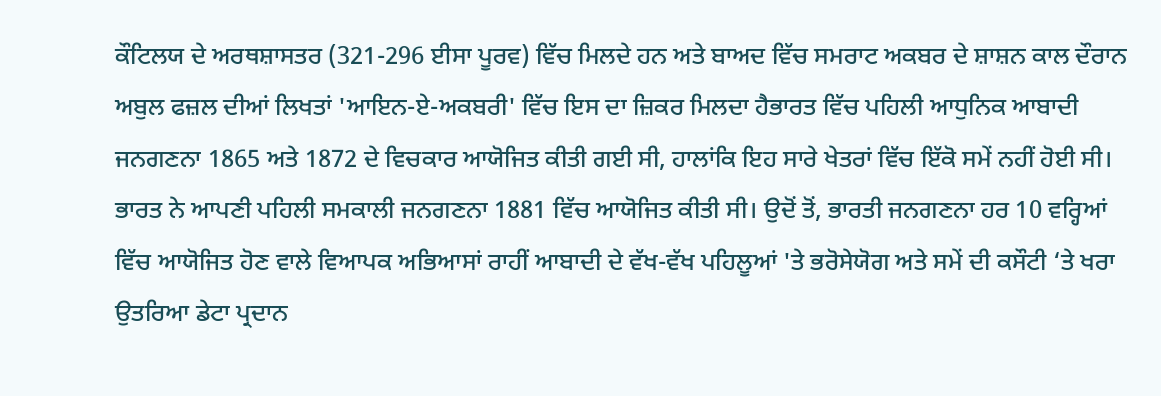ਕੌਟਿਲਯ ਦੇ ਅਰਥਸ਼ਾਸਤਰ (321-296 ਈਸਾ ਪੂਰਵ) ਵਿੱਚ ਮਿਲਦੇ ਹਨ ਅਤੇ ਬਾਅਦ ਵਿੱਚ ਸਮਰਾਟ ਅਕਬਰ ਦੇ ਸ਼ਾਸ਼ਨ ਕਾਲ ਦੌਰਾਨ ਅਬੁਲ ਫਜ਼ਲ ਦੀਆਂ ਲਿਖਤਾਂ 'ਆਇਨ-ਏ-ਅਕਬਰੀ' ਵਿੱਚ ਇਸ ਦਾ ਜ਼ਿਕਰ ਮਿਲਦਾ ਹੈਭਾਰਤ ਵਿੱਚ ਪਹਿਲੀ ਆਧੁਨਿਕ ਆਬਾਦੀ ਜਨਗਣਨਾ 1865 ਅਤੇ 1872 ਦੇ ਵਿਚਕਾਰ ਆਯੋਜਿਤ ਕੀਤੀ ਗਈ ਸੀ, ਹਾਲਾਂਕਿ ਇਹ ਸਾਰੇ ਖੇਤਰਾਂ ਵਿੱਚ ਇੱਕੋ ਸਮੇਂ ਨਹੀਂ ਹੋਈ ਸੀ। ਭਾਰਤ ਨੇ ਆਪਣੀ ਪਹਿਲੀ ਸਮਕਾਲੀ ਜਨਗਣਨਾ 1881 ਵਿੱਚ ਆਯੋਜਿਤ ਕੀਤੀ ਸੀ। ਉਦੋਂ ਤੋਂ, ਭਾਰਤੀ ਜਨਗਣਨਾ ਹਰ 10 ਵਰ੍ਹਿਆਂ ਵਿੱਚ ਆਯੋਜਿਤ ਹੋਣ ਵਾਲੇ ਵਿਆਪਕ ਅਭਿਆਸਾਂ ਰਾਹੀਂ ਆਬਾਦੀ ਦੇ ਵੱਖ-ਵੱਖ ਪਹਿਲੂਆਂ 'ਤੇ ਭਰੋਸੇਯੋਗ ਅਤੇ ਸਮੇਂ ਦੀ ਕਸੌਟੀ ‘ਤੇ ਖਰਾ ਉਤਰਿਆ ਡੇਟਾ ਪ੍ਰਦਾਨ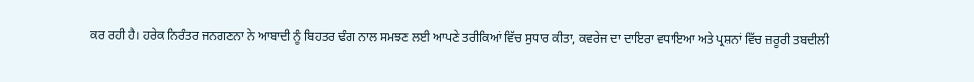ਕਰ ਰਹੀ ਹੈ। ਹਰੇਕ ਨਿਰੰਤਰ ਜਨਗਣਨਾ ਨੇ ਆਬਾਦੀ ਨੂੰ ਬਿਹਤਰ ਢੰਗ ਨਾਲ ਸਮਝਣ ਲਈ ਆਪਣੇ ਤਰੀਕਿਆਂ ਵਿੱਚ ਸੁਧਾਰ ਕੀਤਾ, ਕਵਰੇਜ ਦਾ ਦਾਇਰਾ ਵਧਾਇਆ ਅਤੇ ਪ੍ਰਸ਼ਨਾਂ ਵਿੱਚ ਜ਼ਰੂਰੀ ਤਬਦੀਲੀ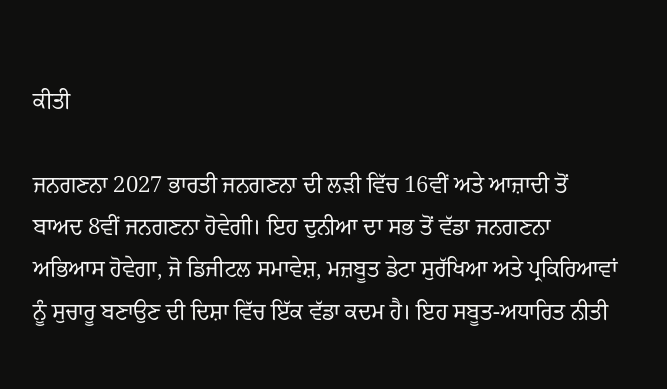ਕੀਤੀ

ਜਨਗਣਨਾ 2027 ਭਾਰਤੀ ਜਨਗਣਨਾ ਦੀ ਲੜੀ ਵਿੱਚ 16ਵੀਂ ਅਤੇ ਆਜ਼ਾਦੀ ਤੋਂ ਬਾਅਦ 8ਵੀਂ ਜਨਗਣਨਾ ਹੋਵੇਗੀ। ਇਹ ਦੁਨੀਆ ਦਾ ਸਭ ਤੋਂ ਵੱਡਾ ਜਨਗਣਨਾ ਅਭਿਆਸ ਹੋਵੇਗਾ, ਜੋ ਡਿਜੀਟਲ ਸਮਾਵੇਸ਼, ਮਜ਼ਬੂਤ ਡੇਟਾ ਸੁਰੱਖਿਆ ਅਤੇ ਪ੍ਰਕਿਰਿਆਵਾਂ ਨੂੰ ਸੁਚਾਰੂ ਬਣਾਉਣ ਦੀ ਦਿਸ਼ਾ ਵਿੱਚ ਇੱਕ ਵੱਡਾ ਕਦਮ ਹੈ। ਇਹ ਸਬੂਤ-ਅਧਾਰਿਤ ਨੀਤੀ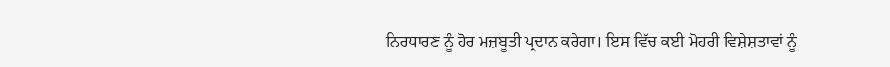ਨਿਰਧਾਰਣ ਨੂੰ ਹੋਰ ਮਜ਼ਬੂਤੀ ਪ੍ਰਦਾਨ ਕਰੇਗਾ। ਇਸ ਵਿੱਚ ਕਈ ਮੋਹਰੀ ਵਿਸ਼ੇਸ਼ਤਾਵਾਂ ਨੂੰ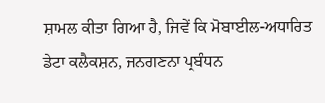ਸ਼ਾਮਲ ਕੀਤਾ ਗਿਆ ਹੈ, ਜਿਵੇਂ ਕਿ ਮੋਬਾਈਲ-ਅਧਾਰਿਤ ਡੇਟਾ ਕਲੈਕਸ਼ਨ, ਜਨਗਣਨਾ ਪ੍ਰਬੰਧਨ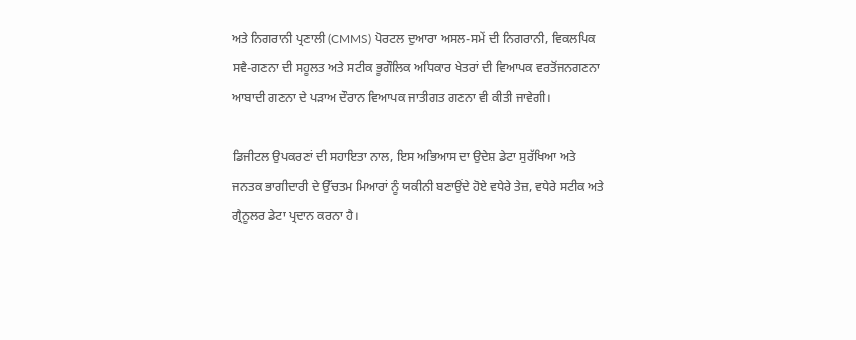ਅਤੇ ਨਿਗਰਾਨੀ ਪ੍ਰਣਾਲੀ (CMMS) ਪੋਰਟਲ ਦੁਆਰਾ ਅਸਲ-ਸਮੇਂ ਦੀ ਨਿਗਰਾਨੀ, ਵਿਕਲਪਿਕ ਸਵੈ-ਗਣਨਾ ਦੀ ਸਹੂਲਤ ਅਤੇ ਸਟੀਕ ਭੂਗੌਲਿਕ ਅਧਿਕਾਰ ਖੇਤਰਾਂ ਦੀ ਵਿਆਪਕ ਵਰਤੋਂਜਨਗਣਨਾ ਆਬਾਦੀ ਗਣਨਾ ਦੇ ਪੜਾਅ ਦੌਰਾਨ ਵਿਆਪਕ ਜਾਤੀਗਤ ਗਣਨਾ ਵੀ ਕੀਤੀ ਜਾਵੇਗੀ।

ਡਿਜੀਟਲ ਉਪਕਰਣਾਂ ਦੀ ਸਹਾਇਤਾ ਨਾਲ, ਇਸ ਅਭਿਆਸ ਦਾ ਉਦੇਸ਼ ਡੇਟਾ ਸੁਰੱਖਿਆ ਅਤੇ ਜਨਤਕ ਭਾਗੀਦਾਰੀ ਦੇ ਉੱਚਤਮ ਮਿਆਰਾਂ ਨੂੰ ਯਕੀਨੀ ਬਣਾਉਂਦੇ ਹੋਏ ਵਧੇਰੇ ਤੇਜ਼, ਵਧੇਰੇ ਸਟੀਕ ਅਤੇ ਗ੍ਰੈਨੂਲਰ ਡੇਟਾ ਪ੍ਰਦਾਨ ਕਰਨਾ ਹੈ।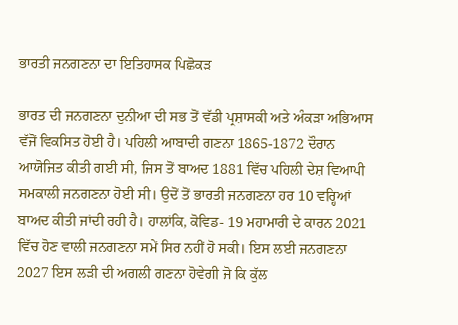ਭਾਰਤੀ ਜਨਗਣਨਾ ਦਾ ਇਤਿਹਾਸਕ ਪਿਛੋਕੜ

ਭਾਰਤ ਦੀ ਜਨਗਣਨਾ ਦੁਨੀਆ ਦੀ ਸਭ ਤੋਂ ਵੱਡੀ ਪ੍ਰਸ਼ਾਸਕੀ ਅਤੇ ਅੰਕੜਾ ਅਭਿਆਸ ਵੱਜੋਂ ਵਿਕਸਿਤ ਹੋਈ ਹੈ। ਪਹਿਲੀ ਆਬਾਦੀ ਗਣਨਾ 1865-1872 ਦੌਰਾਨ ਆਯੋਜਿਤ ਕੀਤੀ ਗਈ ਸੀ, ਜਿਸ ਤੋਂ ਬਾਅਦ 1881 ਵਿੱਚ ਪਹਿਲੀ ਦੇਸ਼ ਵਿਆਪੀ ਸਮਕਾਲੀ ਜਨਗਣਨਾ ਹੋਈ ਸੀ। ਉਦੋਂ ਤੋਂ ਭਾਰਤੀ ਜਨਗਣਨਾ ਹਰ 10 ਵਰ੍ਹਿਆਂ ਬਾਅਦ ਕੀਤੀ ਜਾਂਦੀ ਰਹੀ ਹੈ। ਹਾਲਾਂਕਿ, ਕੋਵਿਡ- 19 ਮਹਾਮਾਰੀ ਦੇ ਕਾਰਨ 2021 ਵਿੱਚ ਹੋਣ ਵਾਲੀ ਜਨਗਣਨਾ ਸਮੇਂ ਸਿਰ ਨਹੀਂ ਹੋ ਸਕੀ। ਇਸ ਲਈ ਜਨਗਣਨਾ 2027 ਇਸ ਲੜੀ ਦੀ ਅਗਲੀ ਗਣਨਾ ਹੋਵੇਗੀ ਜੋ ਕਿ ਕੁੱਲ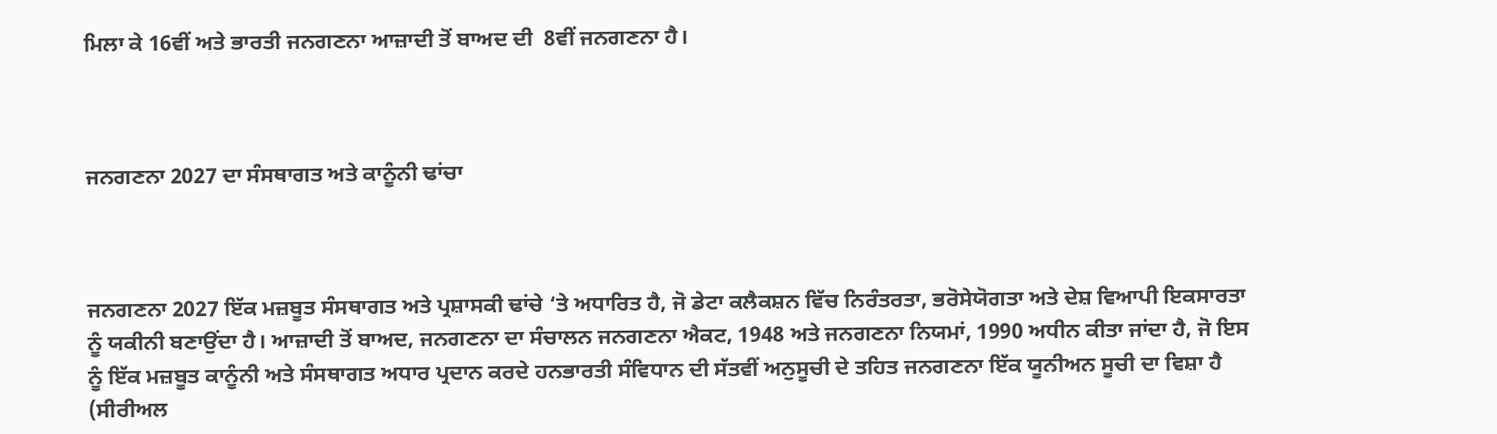ਮਿਲਾ ਕੇ 16ਵੀਂ ਅਤੇ ਭਾਰਤੀ ਜਨਗਣਨਾ ਆਜ਼ਾਦੀ ਤੋਂ ਬਾਅਦ ਦੀ  8ਵੀਂ ਜਨਗਣਨਾ ਹੈ।



ਜਨਗਣਨਾ 2027 ਦਾ ਸੰਸਥਾਗਤ ਅਤੇ ਕਾਨੂੰਨੀ ਢਾਂਚਾ



ਜਨਗਣਨਾ 2027 ਇੱਕ ਮਜ਼ਬੂਤ ਸੰਸਥਾਗਤ ਅਤੇ ਪ੍ਰਸ਼ਾਸਕੀ ਢਾਂਚੇ ‘ਤੇ ਅਧਾਰਿਤ ਹੈ, ਜੋ ਡੇਟਾ ਕਲੈਕਸ਼ਨ ਵਿੱਚ ਨਿਰੰਤਰਤਾ, ਭਰੋਸੇਯੋਗਤਾ ਅਤੇ ਦੇਸ਼ ਵਿਆਪੀ ਇਕਸਾਰਤਾ ਨੂੰ ਯਕੀਨੀ ਬਣਾਉਂਦਾ ਹੈ। ਆਜ਼ਾਦੀ ਤੋਂ ਬਾਅਦ, ਜਨਗਣਨਾ ਦਾ ਸੰਚਾਲਨ ਜਨਗਣਨਾ ਐਕਟ, 1948 ਅਤੇ ਜਨਗਣਨਾ ਨਿਯਮਾਂ, 1990 ਅਧੀਨ ਕੀਤਾ ਜਾਂਦਾ ਹੈ, ਜੋ ਇਸ ਨੂੰ ਇੱਕ ਮਜ਼ਬੂਤ ਕਾਨੂੰਨੀ ਅਤੇ ਸੰਸਥਾਗਤ ਅਧਾਰ ਪ੍ਰਦਾਨ ਕਰਦੇ ਹਨਭਾਰਤੀ ਸੰਵਿਧਾਨ ਦੀ ਸੱਤਵੀਂ ਅਨੁਸੂਚੀ ਦੇ ਤਹਿਤ ਜਨਗਣਨਾ ਇੱਕ ਯੂਨੀਅਨ ਸੂਚੀ ਦਾ ਵਿਸ਼ਾ ਹੈ (ਸੀਰੀਅਲ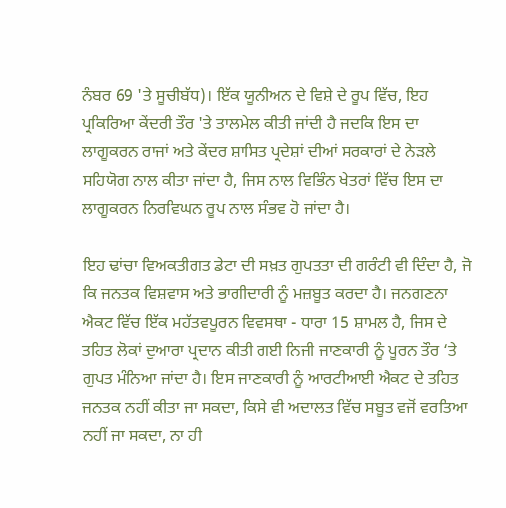ਨੰਬਰ 69 'ਤੇ ਸੂਚੀਬੱਧ)। ਇੱਕ ਯੂਨੀਅਨ ਦੇ ਵਿਸ਼ੇ ਦੇ ਰੂਪ ਵਿੱਚ, ਇਹ ਪ੍ਰਕਿਰਿਆ ਕੇਂਦਰੀ ਤੌਰ 'ਤੇ ਤਾਲਮੇਲ ਕੀਤੀ ਜਾਂਦੀ ਹੈ ਜਦਕਿ ਇਸ ਦਾ ਲਾਗੂਕਰਨ ਰਾਜਾਂ ਅਤੇ ਕੇਂਦਰ ਸ਼ਾਸਿਤ ਪ੍ਰਦੇਸ਼ਾਂ ਦੀਆਂ ਸਰਕਾਰਾਂ ਦੇ ਨੇੜਲੇ ਸਹਿਯੋਗ ਨਾਲ ਕੀਤਾ ਜਾਂਦਾ ਹੈ, ਜਿਸ ਨਾਲ ਵਿਭਿੰਨ ਖੇਤਰਾਂ ਵਿੱਚ ਇਸ ਦਾ ਲਾਗੂਕਰਨ ਨਿਰਵਿਘਨ ਰੂਪ ਨਾਲ ਸੰਭਵ ਹੋ ਜਾਂਦਾ ਹੈ।

ਇਹ ਢਾਂਚਾ ਵਿਅਕਤੀਗਤ ਡੇਟਾ ਦੀ ਸਖ਼ਤ ਗੁਪਤਤਾ ਦੀ ਗਰੰਟੀ ਵੀ ਦਿੰਦਾ ਹੈ, ਜੋ ਕਿ ਜਨਤਕ ਵਿਸ਼ਵਾਸ ਅਤੇ ਭਾਗੀਦਾਰੀ ਨੂੰ ਮਜ਼ਬੂਤ ਕਰਦਾ ਹੈ। ਜਨਗਣਨਾ ਐਕਟ ਵਿੱਚ ਇੱਕ ਮਹੱਤਵਪੂਰਨ ਵਿਵਸਥਾ - ਧਾਰਾ 15 ਸ਼ਾਮਲ ਹੈ, ਜਿਸ ਦੇ ਤਹਿਤ ਲੋਕਾਂ ਦੁਆਰਾ ਪ੍ਰਦਾਨ ਕੀਤੀ ਗਈ ਨਿਜੀ ਜਾਣਕਾਰੀ ਨੂੰ ਪੂਰਨ ਤੌਰ ‘ਤੇ ਗੁਪਤ ਮੰਨਿਆ ਜਾਂਦਾ ਹੈ। ਇਸ ਜਾਣਕਾਰੀ ਨੂੰ ਆਰਟੀਆਈ ਐਕਟ ਦੇ ਤਹਿਤ ਜਨਤਕ ਨਹੀਂ ਕੀਤਾ ਜਾ ਸਕਦਾ, ਕਿਸੇ ਵੀ ਅਦਾਲਤ ਵਿੱਚ ਸਬੂਤ ਵਜੋਂ ਵਰਤਿਆ ਨਹੀਂ ਜਾ ਸਕਦਾ, ਨਾ ਹੀ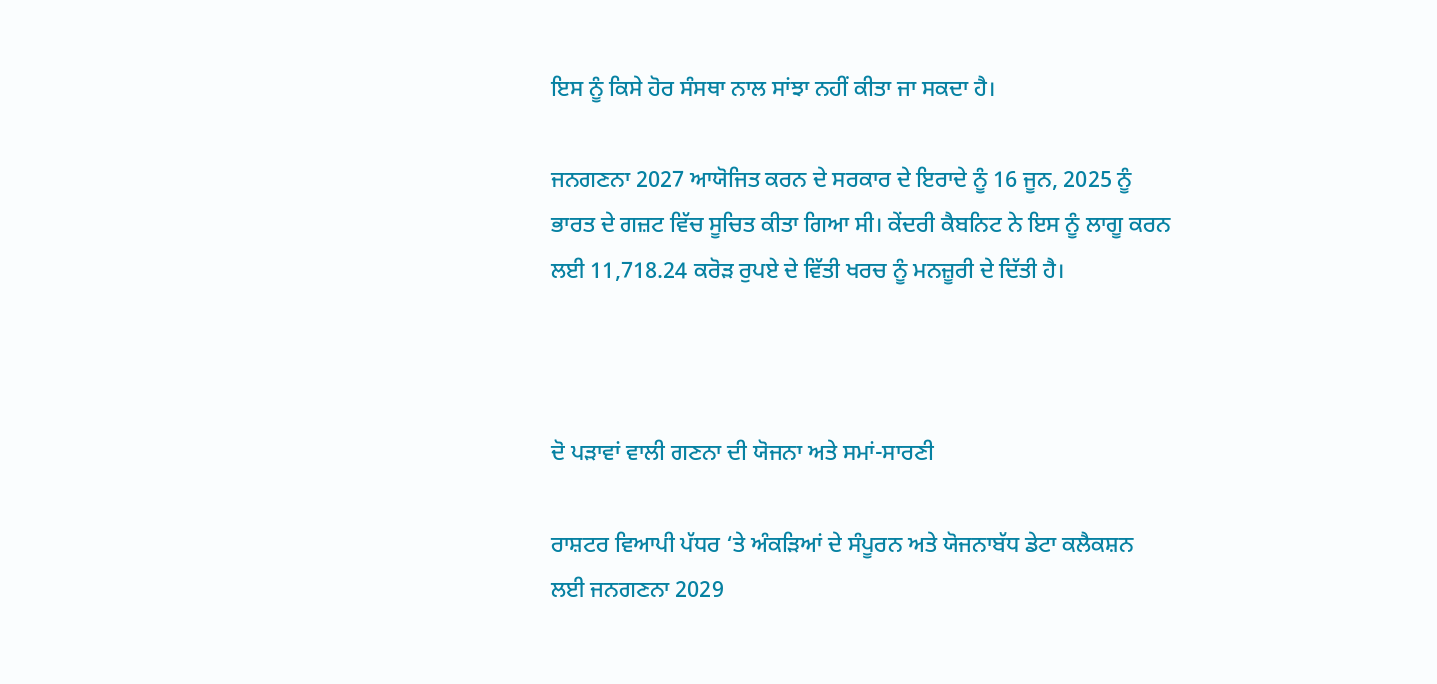ਇਸ ਨੂੰ ਕਿਸੇ ਹੋਰ ਸੰਸਥਾ ਨਾਲ ਸਾਂਝਾ ਨਹੀਂ ਕੀਤਾ ਜਾ ਸਕਦਾ ਹੈ।

ਜਨਗਣਨਾ 2027 ਆਯੋਜਿਤ ਕਰਨ ਦੇ ਸਰਕਾਰ ਦੇ ਇਰਾਦੇ ਨੂੰ 16 ਜੂਨ, 2025 ਨੂੰ ਭਾਰਤ ਦੇ ਗਜ਼ਟ ਵਿੱਚ ਸੂਚਿਤ ਕੀਤਾ ਗਿਆ ਸੀ। ਕੇਂਦਰੀ ਕੈਬਨਿਟ ਨੇ ਇਸ ਨੂੰ ਲਾਗੂ ਕਰਨ ਲਈ 11,718.24 ਕਰੋੜ ਰੁਪਏ ਦੇ ਵਿੱਤੀ ਖਰਚ ਨੂੰ ਮਨਜ਼ੂਰੀ ਦੇ ਦਿੱਤੀ ਹੈ।



ਦੋ ਪੜਾਵਾਂ ਵਾਲੀ ਗਣਨਾ ਦੀ ਯੋਜਨਾ ਅਤੇ ਸਮਾਂ-ਸਾਰਣੀ

ਰਾਸ਼ਟਰ ਵਿਆਪੀ ਪੱਧਰ ‘ਤੇ ਅੰਕੜਿਆਂ ਦੇ ਸੰਪੂਰਨ ਅਤੇ ਯੋਜਨਾਬੱਧ ਡੇਟਾ ਕਲੈਕਸ਼ਨ ਲਈ ਜਨਗਣਨਾ 2029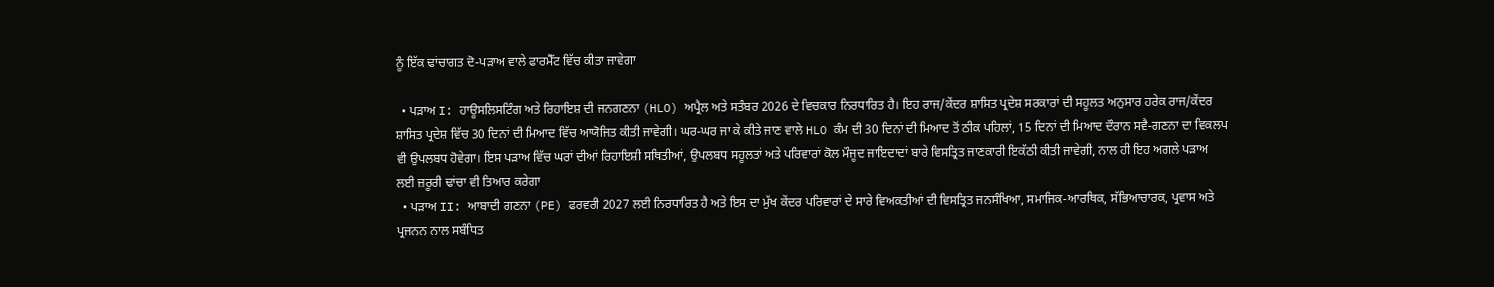ਨੂੰ ਇੱਕ ਢਾਂਚਾਗਤ ਦੋ-ਪੜਾਅ ਵਾਲੇ ਫਾਰਮੈੱਟ ਵਿੱਚ ਕੀਤਾ ਜਾਵੇਗਾ

  • ਪੜਾਅ I: ਹਾਊਸਲਿਸਟਿੰਗ ਅਤੇ ਰਿਹਾਇਸ਼ ਦੀ ਜਨਗਣਨਾ (HLO) ਅਪ੍ਰੈਲ ਅਤੇ ਸਤੰਬਰ 2026 ਦੇ ਵਿਚਕਾਰ ਨਿਰਧਾਰਿਤ ਹੈ। ਇਹ ਰਾਜ/ਕੇਂਦਰ ਸ਼ਾਸਿਤ ਪ੍ਰਦੇਸ਼ ਸਰਕਾਰਾਂ ਦੀ ਸਹੂਲਤ ਅਨੁਸਾਰ ਹਰੇਕ ਰਾਜ/ਕੇਂਦਰ ਸ਼ਾਸਿਤ ਪ੍ਰਦੇਸ਼ ਵਿੱਚ 30 ਦਿਨਾਂ ਦੀ ਮਿਆਦ ਵਿੱਚ ਆਯੋਜਿਤ ਕੀਤੀ ਜਾਵੇਗੀ। ਘਰ-ਘਰ ਜਾ ਕੇ ਕੀਤੇ ਜਾਣ ਵਾਲੇ HLO ਕੰਮ ਦੀ 30 ਦਿਨਾਂ ਦੀ ਮਿਆਦ ਤੋਂ ਠੀਕ ਪਹਿਲਾਂ, 15 ਦਿਨਾਂ ਦੀ ਮਿਆਦ ਦੌਰਾਨ ਸਵੈ-ਗਣਨਾ ਦਾ ਵਿਕਲਪ ਵੀ ਉਪਲਬਧ ਹੋਵੇਗਾ। ਇਸ ਪੜਾਅ ਵਿੱਚ ਘਰਾਂ ਦੀਆਂ ਰਿਹਾਇਸ਼ੀ ਸਥਿਤੀਆਂ, ਉਪਲਬਧ ਸਹੂਲਤਾਂ ਅਤੇ ਪਰਿਵਾਰਾਂ ਕੋਲ ਮੌਜੂਦ ਜਾਇਦਾਦਾਂ ਬਾਰੇ ਵਿਸਤ੍ਰਿਤ ਜਾਣਕਾਰੀ ਇਕੱਠੀ ਕੀਤੀ ਜਾਵੇਗੀ, ਨਾਲ ਹੀ ਇਹ ਅਗਲੇ ਪੜਾਅ ਲਈ ਜ਼ਰੂਰੀ ਢਾਂਚਾ ਵੀ ਤਿਆਰ ਕਰੇਗਾ
  • ਪੜਾਅ II: ਆਬਾਦੀ ਗਣਨਾ (PE) ਫਰਵਰੀ 2027 ਲਈ ਨਿਰਧਾਰਿਤ ਹੈ ਅਤੇ ਇਸ ਦਾ ਮੁੱਖ ਕੇਂਦਰ ਪਰਿਵਾਰਾਂ ਦੇ ਸਾਰੇ ਵਿਅਕਤੀਆਂ ਦੀ ਵਿਸਤ੍ਰਿਤ ਜਨਸੰਖਿਆ, ਸਮਾਜਿਕ-ਆਰਥਿਕ, ਸੱਭਿਆਚਾਰਕ, ਪ੍ਰਵਾਸ ਅਤੇ ਪ੍ਰਜਨਨ ਨਾਲ ਸਬੰਧਿਤ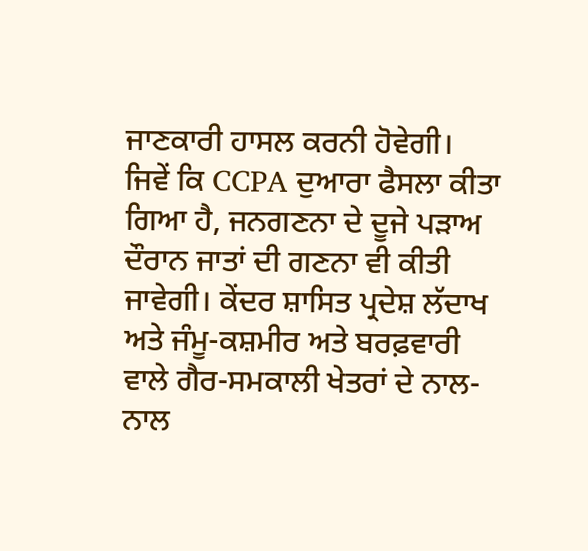ਜਾਣਕਾਰੀ ਹਾਸਲ ਕਰਨੀ ਹੋਵੇਗੀ। ਜਿਵੇਂ ਕਿ CCPA ਦੁਆਰਾ ਫੈਸਲਾ ਕੀਤਾ ਗਿਆ ਹੈ, ਜਨਗਣਨਾ ਦੇ ਦੂਜੇ ਪੜਾਅ ਦੌਰਾਨ ਜਾਤਾਂ ਦੀ ਗਣਨਾ ਵੀ ਕੀਤੀ ਜਾਵੇਗੀ। ਕੇਂਦਰ ਸ਼ਾਸਿਤ ਪ੍ਰਦੇਸ਼ ਲੱਦਾਖ ਅਤੇ ਜੰਮੂ-ਕਸ਼ਮੀਰ ਅਤੇ ਬਰਫ਼ਵਾਰੀ ਵਾਲੇ ਗੈਰ-ਸਮਕਾਲੀ ਖੇਤਰਾਂ ਦੇ ਨਾਲ-ਨਾਲ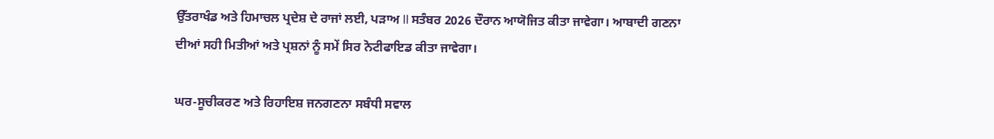ਉੱਤਰਾਖੰਡ ਅਤੇ ਹਿਮਾਚਲ ਪ੍ਰਦੇਸ਼ ਦੇ ਰਾਜਾਂ ਲਈ, ਪੜਾਅ II ਸਤੰਬਰ 2026 ਦੌਰਾਨ ਆਯੋਜਿਤ ਕੀਤਾ ਜਾਵੇਗਾ। ਆਬਾਦੀ ਗਣਨਾ ਦੀਆਂ ਸਹੀ ਮਿਤੀਆਂ ਅਤੇ ਪ੍ਰਸ਼ਨਾਂ ਨੂੰ ਸਮੇਂ ਸਿਰ ਨੋਟੀਫਾਇਡ ਕੀਤਾ ਜਾਵੇਗਾ।

ਘਰ-ਸੂਚੀਕਰਣ ਅਤੇ ਰਿਹਾਇਸ਼ ਜਨਗਣਨਾ ਸਬੰਧੀ ਸਵਾਲ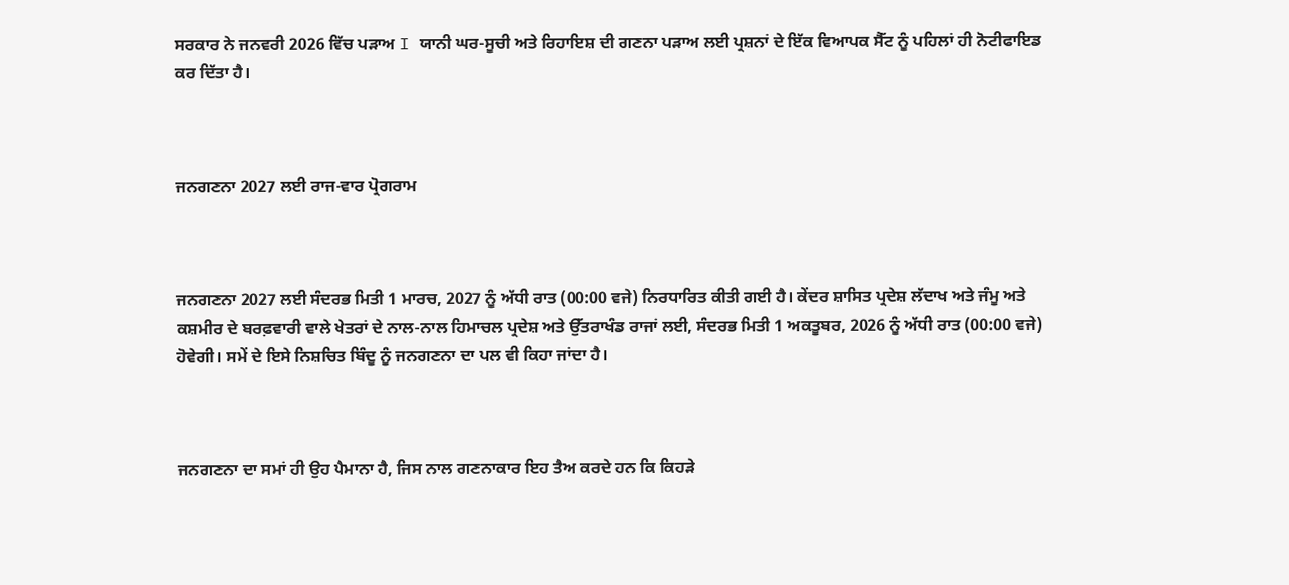ਸਰਕਾਰ ਨੇ ਜਨਵਰੀ 2026 ਵਿੱਚ ਪੜਾਅ I ਯਾਨੀ ਘਰ-ਸੂਚੀ ਅਤੇ ਰਿਹਾਇਸ਼ ਦੀ ਗਣਨਾ ਪੜਾਅ ਲਈ ਪ੍ਰਸ਼ਨਾਂ ਦੇ ਇੱਕ ਵਿਆਪਕ ਸੈੱਟ ਨੂੰ ਪਹਿਲਾਂ ਹੀ ਨੋਟੀਫਾਇਡ ਕਰ ਦਿੱਤਾ ਹੈ।



ਜਨਗਣਨਾ 2027 ਲਈ ਰਾਜ-ਵਾਰ ਪ੍ਰੋਗਰਾਮ



ਜਨਗਣਨਾ 2027 ਲਈ ਸੰਦਰਭ ਮਿਤੀ 1 ਮਾਰਚ, 2027 ਨੂੰ ਅੱਧੀ ਰਾਤ (00:00 ਵਜੇ) ਨਿਰਧਾਰਿਤ ਕੀਤੀ ਗਈ ਹੈ। ਕੇਂਦਰ ਸ਼ਾਸਿਤ ਪ੍ਰਦੇਸ਼ ਲੱਦਾਖ ਅਤੇ ਜੰਮੂ ਅਤੇ ਕਸ਼ਮੀਰ ਦੇ ਬਰਫ਼ਵਾਰੀ ਵਾਲੇ ਖੇਤਰਾਂ ਦੇ ਨਾਲ-ਨਾਲ ਹਿਮਾਚਲ ਪ੍ਰਦੇਸ਼ ਅਤੇ ਉੱਤਰਾਖੰਡ ਰਾਜਾਂ ਲਈ, ਸੰਦਰਭ ਮਿਤੀ 1 ਅਕਤੂਬਰ, 2026 ਨੂੰ ਅੱਧੀ ਰਾਤ (00:00 ਵਜੇ) ਹੋਵੇਗੀ। ਸਮੇਂ ਦੇ ਇਸੇ ਨਿਸ਼ਚਿਤ ਬਿੰਦੂ ਨੂੰ ਜਨਗਣਨਾ ਦਾ ਪਲ ਵੀ ਕਿਹਾ ਜਾਂਦਾ ਹੈ।



ਜਨਗਣਨਾ ਦਾ ਸਮਾਂ ਹੀ ਉਹ ਪੈਮਾਨਾ ਹੈ, ਜਿਸ ਨਾਲ ਗਣਨਾਕਾਰ ਇਹ ਤੈਅ ਕਰਦੇ ਹਨ ਕਿ ਕਿਹੜੇ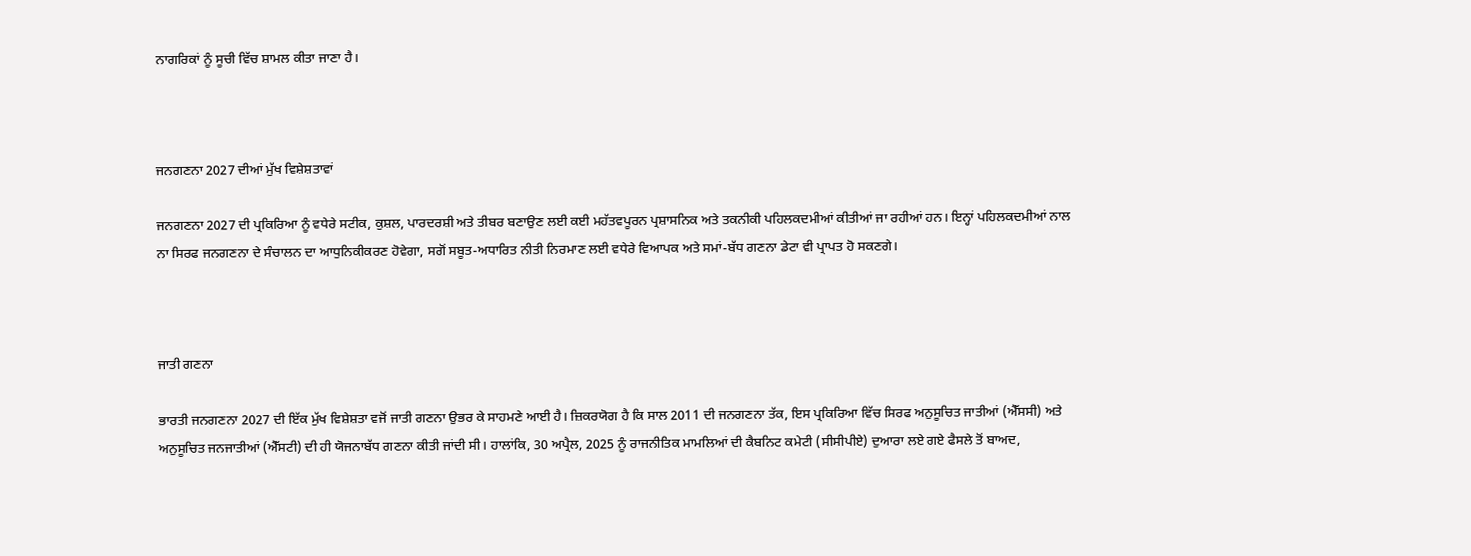ਨਾਗਰਿਕਾਂ ਨੂੰ ਸੂਚੀ ਵਿੱਚ ਸ਼ਾਮਲ ਕੀਤਾ ਜਾਣਾ ਹੈ।



ਜਨਗਣਨਾ 2027 ਦੀਆਂ ਮੁੱਖ ਵਿਸ਼ੇਸ਼ਤਾਵਾਂ

ਜਨਗਣਨਾ 2027 ਦੀ ਪ੍ਰਕਿਰਿਆ ਨੂੰ ਵਧੇਰੇ ਸਟੀਕ, ਕੁਸ਼ਲ, ਪਾਰਦਰਸ਼ੀ ਅਤੇ ਤੀਬਰ ਬਣਾਉਣ ਲਈ ਕਈ ਮਹੱਤਵਪੂਰਨ ਪ੍ਰਸ਼ਾਸਨਿਕ ਅਤੇ ਤਕਨੀਕੀ ਪਹਿਲਕਦਮੀਆਂ ਕੀਤੀਆਂ ਜਾ ਰਹੀਆਂ ਹਨ। ਇਨ੍ਹਾਂ ਪਹਿਲਕਦਮੀਆਂ ਨਾਲ ਨਾ ਸਿਰਫ ਜਨਗਣਨਾ ਦੇ ਸੰਚਾਲਨ ਦਾ ਆਧੁਨਿਕੀਕਰਣ ਹੋਵੇਗਾ, ਸਗੋਂ ਸਬੂਤ-ਅਧਾਰਿਤ ਨੀਤੀ ਨਿਰਮਾਣ ਲਈ ਵਧੇਰੇ ਵਿਆਪਕ ਅਤੇ ਸਮਾਂ-ਬੱਧ ਗਣਨਾ ਡੇਟਾ ਵੀ ਪ੍ਰਾਪਤ ਹੋ ਸਕਣਗੇ।



ਜਾਤੀ ਗਣਨਾ

ਭਾਰਤੀ ਜਨਗਣਨਾ 2027 ਦੀ ਇੱਕ ਮੁੱਖ ਵਿਸ਼ੇਸ਼ਤਾ ਵਜੋਂ ਜਾਤੀ ਗਣਨਾ ਉਭਰ ਕੇ ਸਾਹਮਣੇ ਆਈ ਹੈ। ਜ਼ਿਕਰਯੋਗ ਹੈ ਕਿ ਸਾਲ 2011 ਦੀ ਜਨਗਣਨਾ ਤੱਕ, ਇਸ ਪ੍ਰਕਿਰਿਆ ਵਿੱਚ ਸਿਰਫ ਅਨੁਸੂਚਿਤ ਜਾਤੀਆਂ (ਐੱਸਸੀ) ਅਤੇ ਅਨੁਸੂਚਿਤ ਜਨਜਾਤੀਆਂ (ਐੱਸਟੀ) ਦੀ ਹੀ ਯੋਜਨਾਬੱਧ ਗਣਨਾ ਕੀਤੀ ਜਾਂਦੀ ਸੀ। ਹਾਲਾਂਕਿ, 30 ਅਪ੍ਰੈਲ, 2025 ਨੂੰ ਰਾਜਨੀਤਿਕ ਮਾਮਲਿਆਂ ਦੀ ਕੈਬਨਿਟ ਕਮੇਟੀ (ਸੀਸੀਪੀਏ) ਦੁਆਰਾ ਲਏ ਗਏ ਫੈਸਲੇ ਤੋਂ ਬਾਅਦ,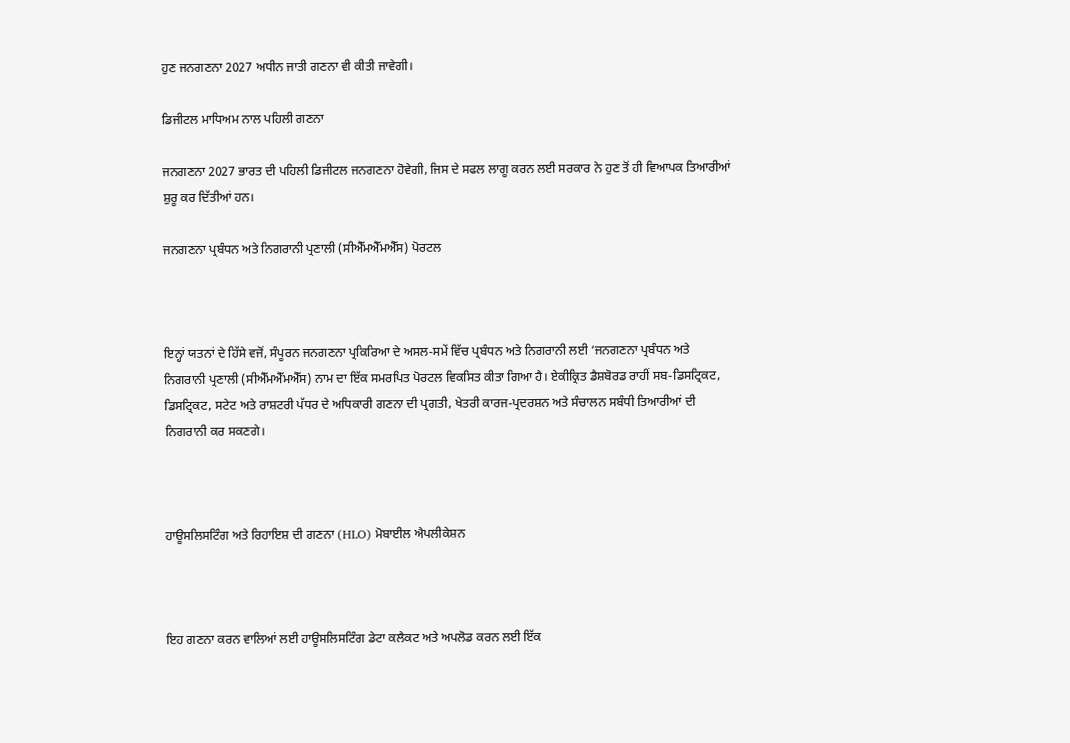ਹੁਣ ਜਨਗਣਨਾ 2027 ਅਧੀਨ ਜਾਤੀ ਗਣਨਾ ਵੀ ਕੀਤੀ ਜਾਵੇਗੀ।

ਡਿਜੀਟਲ ਮਾਧਿਅਮ ਨਾਲ ਪਹਿਲੀ ਗਣਨਾ

ਜਨਗਣਨਾ 2027 ਭਾਰਤ ਦੀ ਪਹਿਲੀ ਡਿਜੀਟਲ ਜਨਗਣਨਾ ਹੋਵੇਗੀ, ਜਿਸ ਦੇ ਸਫਲ ਲਾਗੂ ਕਰਨ ਲਈ ਸਰਕਾਰ ਨੇ ਹੁਣ ਤੋਂ ਹੀ ਵਿਆਪਕ ਤਿਆਰੀਆਂ ਸ਼ੁਰੂ ਕਰ ਦਿੱਤੀਆਂ ਹਨ।

ਜਨਗਣਨਾ ਪ੍ਰਬੰਧਨ ਅਤੇ ਨਿਗਰਾਨੀ ਪ੍ਰਣਾਲੀ (ਸੀਐੱਮਐੱਮਐੱਸ) ਪੋਰਟਲ



ਇਨ੍ਹਾਂ ਯਤਨਾਂ ਦੇ ਹਿੱਸੇ ਵਜੋਂ, ਸੰਪੂਰਨ ਜਨਗਣਨਾ ਪ੍ਰਕਿਰਿਆ ਦੇ ਅਸਲ-ਸਮੇਂ ਵਿੱਚ ਪ੍ਰਬੰਧਨ ਅਤੇ ਨਿਗਰਾਨੀ ਲਈ ‘ਜਨਗਣਨਾ ਪ੍ਰਬੰਧਨ ਅਤੇ ਨਿਗਰਾਨੀ ਪ੍ਰਣਾਲੀ (ਸੀਐੱਮਐੱਮਐੱਸ) ਨਾਮ ਦਾ ਇੱਕ ਸਮਰਪਿਤ ਪੋਰਟਲ ਵਿਕਸਿਤ ਕੀਤਾ ਗਿਆ ਹੈ। ਏਕੀਕ੍ਰਿਤ ਡੈਸ਼ਬੋਰਡ ਰਾਹੀਂ ਸਬ-ਡਿਸਟ੍ਰਿਕਟ, ਡਿਸਟ੍ਰਿਕਟ, ਸਟੇਟ ਅਤੇ ਰਾਸ਼ਟਰੀ ਪੱਧਰ ਦੇ ਅਧਿਕਾਰੀ ਗਣਨਾ ਦੀ ਪ੍ਰਗਤੀ, ਖੇਤਰੀ ਕਾਰਜ-ਪ੍ਰਦਰਸ਼ਨ ਅਤੇ ਸੰਚਾਲਨ ਸਬੰਧੀ ਤਿਆਰੀਆਂ ਦੀ ਨਿਗਰਾਨੀ ਕਰ ਸਕਣਗੇ।



ਹਾਊਸਲਿਸਟਿੰਗ ਅਤੇ ਰਿਹਾਇਸ਼ ਦੀ ਗਣਨਾ (HLO) ਮੋਬਾਈਲ ਐਪਲੀਕੇਸ਼ਨ



ਇਹ ਗਣਨਾ ਕਰਨ ਵਾਲਿਆਂ ਲਈ ਹਾਊਸਲਿਸਟਿੰਗ ਡੇਟਾ ਕਲੈਕਟ ਅਤੇ ਅਪਲੋਡ ਕਰਨ ਲਈ ਇੱਕ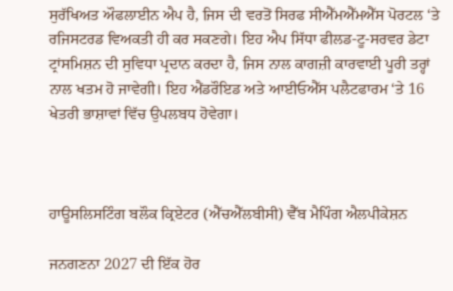ਸੁਰੱਖਿਅਤ ਔਫਲਾਈਨ ਐਪ ਹੈ, ਜਿਸ ਦੀ ਵਰਤੋਂ ਸਿਰਫ ਸੀਐੱਮਐੱਮਐੱਸ ਪੋਰਟਲ ‘ਤੇ ਰਜਿਸਟਰਡ ਵਿਅਕਤੀ ਹੀ ਕਰ ਸਕਣਗੇ। ਇਹ ਐਪ ਸਿੱਧਾ ਫੀਲਡ-ਟੂ-ਸਰਵਰ ਡੇਟਾ ਟ੍ਰਾਂਸਮਿਸ਼ਨ ਦੀ ਸੁਵਿਧਾ ਪ੍ਰਦਾਨ ਕਰਦਾ ਹੈ, ਜਿਸ ਨਾਲ ਕਾਗਜ਼ੀ ਕਾਰਵਾਈ ਪੂਰੀ ਤਰ੍ਹਾਂ ਨਾਲ ਖਤਮ ਹੋ ਜਾਵੇਗੀ। ਇਹ ਐਂਡਰੌਇਡ ਅਤੇ ਆਈਓਐੱਸ ਪਲੈਟਫਾਰਮ ‘ਤੇ 16 ਖੇਤਰੀ ਭਾਸ਼ਾਵਾਂ ਵਿੱਚ ਉਪਲਬਧ ਹੋਵੇਗਾ।



ਹਾਊਸਲਿਸਟਿੰਗ ਬਲੌਕ ਕ੍ਰਿਏਟਰ (ਐੱਚਐੱਲਬੀਸੀ) ਵੈੱਬ ਮੈਪਿੰਗ ਐਲਪੀਕੇਸ਼ਨ

ਜਨਗਣਨਾ 2027 ਦੀ ਇੱਕ ਹੋਰ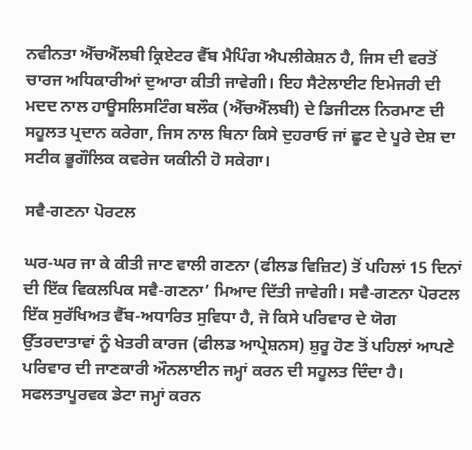ਨਵੀਨਤਾ ਐੱਚਐੱਲਬੀ ਕ੍ਰਿਏਟਰ ਵੈੱਬ ਮੈਪਿੰਗ ਐਪਲੀਕੇਸ਼ਨ ਹੈ, ਜਿਸ ਦੀ ਵਰਤੋਂ ਚਾਰਜ ਅਧਿਕਾਰੀਆਂ ਦੁਆਰਾ ਕੀਤੀ ਜਾਵੇਗੀ। ਇਹ ਸੈਟੇਲਾਈਟ ਇਮੇਜਰੀ ਦੀ ਮਦਦ ਨਾਲ ਹਾਊਸਲਿਸਟਿੰਗ ਬਲੌਕ (ਐੱਚਐੱਲਬੀ) ਦੇ ਡਿਜੀਟਲ ਨਿਰਮਾਣ ਦੀ ਸਹੂਲਤ ਪ੍ਰਦਾਨ ਕਰੇਗਾ, ਜਿਸ ਨਾਲ ਬਿਨਾ ਕਿਸੇ ਦੁਹਰਾਓ ਜਾਂ ਛੂਟ ਦੇ ਪੂਰੇ ਦੇਸ਼ ਦਾ ਸਟੀਕ ਭੂਗੌਲਿਕ ਕਵਰੇਜ ਯਕੀਨੀ ਹੋ ਸਕੇਗਾ।

ਸਵੈ-ਗਣਨਾ ਪੋਰਟਲ

ਘਰ-ਘਰ ਜਾ ਕੇ ਕੀਤੀ ਜਾਣ ਵਾਲੀ ਗਣਨਾ (ਫੀਲਡ ਵਿਜ਼ਿਟ) ਤੋਂ ਪਹਿਲਾਂ 15 ਦਿਨਾਂ ਦੀ ਇੱਕ ਵਿਕਲਪਿਕ ਸਵੈ-ਗਣਨਾ’ ਮਿਆਦ ਦਿੱਤੀ ਜਾਵੇਗੀ। ਸਵੈ-ਗਣਨਾ ਪੋਰਟਲ ਇੱਕ ਸੁਰੱਖਿਅਤ ਵੈੱਬ-ਅਧਾਰਿਤ ਸੁਵਿਧਾ ਹੈ, ਜੋ ਕਿਸੇ ਪਰਿਵਾਰ ਦੇ ਯੋਗ ਉੱਤਰਦਾਤਾਵਾਂ ਨੂੰ ਖੇਤਰੀ ਕਾਰਜ (ਫੀਲਡ ਆਪ੍ਰੇਸ਼ਨਸ) ਸ਼ੁਰੂ ਹੋਣ ਤੋਂ ਪਹਿਲਾਂ ਆਪਣੇ ਪਰਿਵਾਰ ਦੀ ਜਾਣਕਾਰੀ ਔਨਲਾਈਨ ਜਮ੍ਹਾਂ ਕਰਨ ਦੀ ਸਹੂਲਤ ਦਿੰਦਾ ਹੈ। ਸਫਲਤਾਪੂਰਵਕ ਡੇਟਾ ਜਮ੍ਹਾਂ ਕਰਨ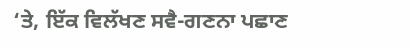‘ਤੇ, ਇੱਕ ਵਿਲੱਖਣ ਸਵੈ-ਗਣਨਾ ਪਛਾਣ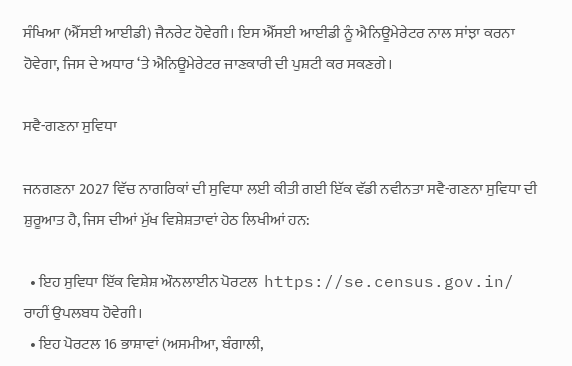ਸੰਖਿਆ (ਐੱਸਈ ਆਈਡੀ) ਜੈਨਰੇਟ ਹੋਵੇਗੀ। ਇਸ ਐੱਸਈ ਆਈਡੀ ਨੂੰ ਐਨਿਊਮੇਰੇਟਰ ਨਾਲ ਸਾਂਝਾ ਕਰਨਾ ਹੋਵੇਗਾ, ਜਿਸ ਦੇ ਅਧਾਰ ‘ਤੇ ਐਨਿਊਮੇਰੇਟਰ ਜਾਣਕਾਰੀ ਦੀ ਪੁਸ਼ਟੀ ਕਰ ਸਕਣਗੇ।

ਸਵੈ-ਗਣਨਾ ਸੁਵਿਧਾ

ਜਨਗਣਨਾ 2027 ਵਿੱਚ ਨਾਗਰਿਕਾਂ ਦੀ ਸੁਵਿਧਾ ਲਈ ਕੀਤੀ ਗਈ ਇੱਕ ਵੱਡੀ ਨਵੀਨਤਾ ਸਵੈ-ਗਣਨਾ ਸੁਵਿਧਾ ਦੀ ਸ਼ੁਰੂਆਤ ਹੈ, ਜਿਸ ਦੀਆਂ ਮੁੱਖ ਵਿਸ਼ੇਸ਼ਤਾਵਾਂ ਹੇਠ ਲਿਖੀਆਂ ਹਨ:

  • ਇਹ ਸੁਵਿਧਾ ਇੱਕ ਵਿਸ਼ੇਸ਼ ਔਨਲਾਈਨ ਪੋਰਟਲ  https://se.census.gov.in/ ਰਾਹੀਂ ਉਪਲਬਧ ਹੋਵੇਗੀ।
  • ਇਹ ਪੋਰਟਲ 16 ਭਾਸ਼ਾਵਾਂ (ਅਸਮੀਆ, ਬੰਗਾਲੀ,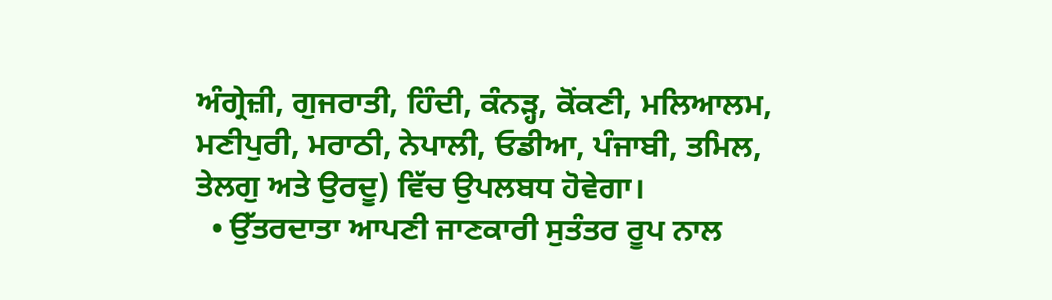ਅੰਗ੍ਰੇਜ਼ੀ, ਗੁਜਰਾਤੀ, ਹਿੰਦੀ, ਕੰਨੜ੍ਹ, ਕੋਂਕਣੀ, ਮਲਿਆਲਮ, ਮਣੀਪੁਰੀ, ਮਰਾਠੀ, ਨੇਪਾਲੀ, ਓਡੀਆ, ਪੰਜਾਬੀ, ਤਮਿਲ, ਤੇਲਗੁ ਅਤੇ ਉਰਦੂ) ਵਿੱਚ ਉਪਲਬਧ ਹੋਵੇਗਾ।
  • ਉੱਤਰਦਾਤਾ ਆਪਣੀ ਜਾਣਕਾਰੀ ਸੁਤੰਤਰ ਰੂਪ ਨਾਲ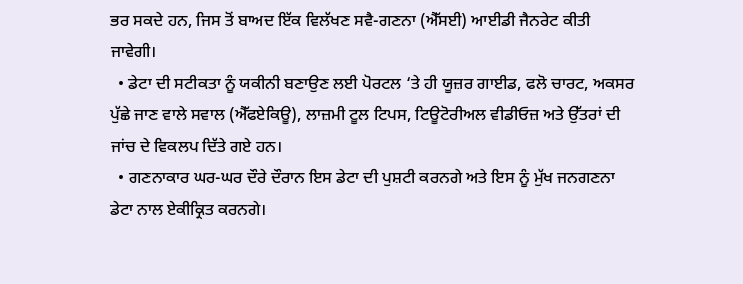ਭਰ ਸਕਦੇ ਹਨ, ਜਿਸ ਤੋਂ ਬਾਅਦ ਇੱਕ ਵਿਲੱਖਣ ਸਵੈ-ਗਣਨਾ (ਐੱਸਈ) ਆਈਡੀ ਜੈਨਰੇਟ ਕੀਤੀ ਜਾਵੇਗੀ।
  • ਡੇਟਾ ਦੀ ਸਟੀਕਤਾ ਨੂੰ ਯਕੀਨੀ ਬਣਾਉਣ ਲਈ ਪੋਰਟਲ ‘ਤੇ ਹੀ ਯੂਜ਼ਰ ਗਾਈਡ, ਫਲੋ ਚਾਰਟ, ਅਕਸਰ ਪੁੱਛੇ ਜਾਣ ਵਾਲੇ ਸਵਾਲ (ਐੱਫਏਕਿਊ), ਲਾਜ਼ਮੀ ਟੂਲ ਟਿਪਸ, ਟਿਊਟੋਰੀਅਲ ਵੀਡੀਓਜ਼ ਅਤੇ ਉੱਤਰਾਂ ਦੀ ਜਾਂਚ ਦੇ ਵਿਕਲਪ ਦਿੱਤੇ ਗਏ ਹਨ।
  • ਗਣਨਾਕਾਰ ਘਰ-ਘਰ ਦੌਰੇ ਦੌਰਾਨ ਇਸ ਡੇਟਾ ਦੀ ਪੁਸ਼ਟੀ ਕਰਨਗੇ ਅਤੇ ਇਸ ਨੂੰ ਮੁੱਖ ਜਨਗਣਨਾ ਡੇਟਾ ਨਾਲ ਏਕੀਕ੍ਰਿਤ ਕਰਨਗੇ।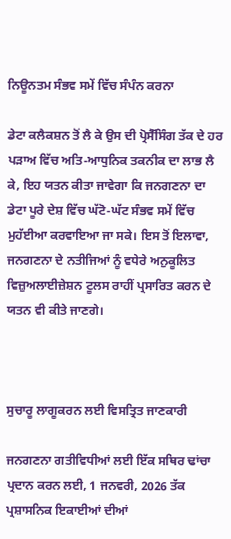ਨਿਊਨਤਮ ਸੰਭਵ ਸਮੇਂ ਵਿੱਚ ਸੰਪੰਨ ਕਰਨਾ

ਡੇਟਾ ਕਲੈਕਸ਼ਨ ਤੋਂ ਲੈ ਕੇ ਉਸ ਦੀ ਪ੍ਰੋਸੈੱਸਿੰਗ ਤੱਕ ਦੇ ਹਰ ਪੜਾਅ ਵਿੱਚ ਅਤਿ-ਆਧੁਨਿਕ ਤਕਨੀਕ ਦਾ ਲਾਭ ਲੈ ਕੇ, ਇਹ ਯਤਨ ਕੀਤਾ ਜਾਵੇਗਾ ਕਿ ਜਨਗਣਨਾ ਦਾ ਡੇਟਾ ਪੂਰੇ ਦੇਸ਼ ਵਿੱਚ ਘੱਟੋ-ਘੱਟ ਸੰਭਵ ਸਮੇਂ ਵਿੱਚ ਮੁਹੱਈਆ ਕਰਵਾਇਆ ਜਾ ਸਕੇ। ਇਸ ਤੋਂ ਇਲਾਵਾ, ਜਨਗਣਨਾ ਦੇ ਨਤੀਜਿਆਂ ਨੂੰ ਵਧੇਰੇ ਅਨੁਕੂਲਿਤ ਵਿਜ਼ੁਅਲਾਈਜ਼ੇਸ਼ਨ ਟੂਲਸ ਰਾਹੀਂ ਪ੍ਰਸਾਰਿਤ ਕਰਨ ਦੇ ਯਤਨ ਵੀ ਕੀਤੇ ਜਾਣਗੇ।



ਸੁਚਾਰੂ ਲਾਗੂਕਰਨ ਲਈ ਵਿਸਤ੍ਰਿਤ ਜਾਣਕਾਰੀ

ਜਨਗਣਨਾ ਗਤੀਵਿਧੀਆਂ ਲਈ ਇੱਕ ਸਥਿਰ ਢਾਂਚਾ ਪ੍ਰਦਾਨ ਕਰਨ ਲਈ, 1 ਜਨਵਰੀ, 2026 ਤੱਕ ਪ੍ਰਸ਼ਾਸਨਿਕ ਇਕਾਈਆਂ ਦੀਆਂ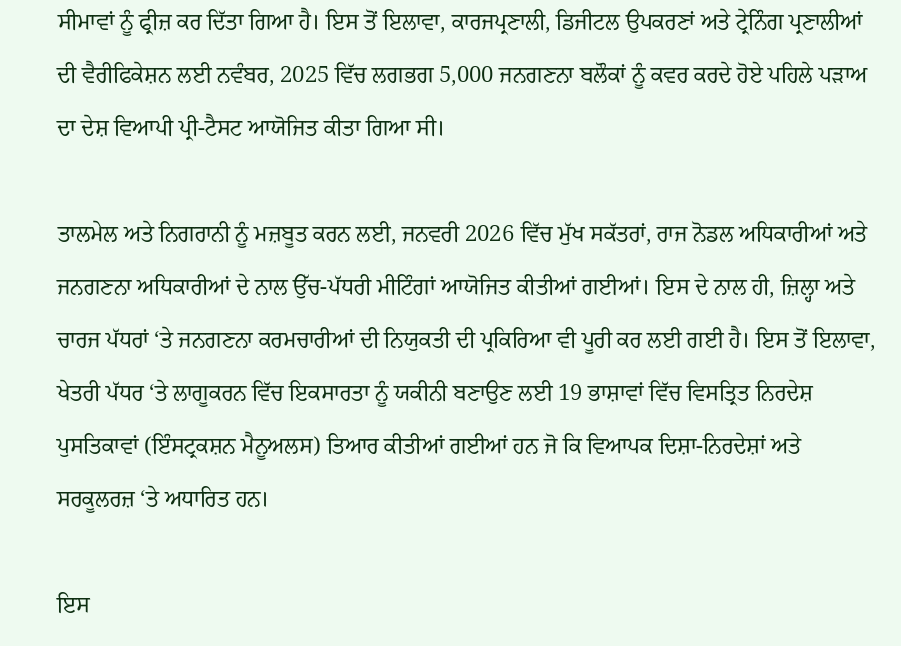ਸੀਮਾਵਾਂ ਨੂੰ ਫ੍ਰੀਜ਼ ਕਰ ਦਿੱਤਾ ਗਿਆ ਹੈ। ਇਸ ਤੋਂ ਇਲਾਵਾ, ਕਾਰਜਪ੍ਰਣਾਲੀ, ਡਿਜੀਟਲ ਉਪਕਰਣਾਂ ਅਤੇ ਟ੍ਰੇਨਿੰਗ ਪ੍ਰਣਾਲੀਆਂ ਦੀ ਵੈਰੀਫਿਕੇਸ਼ਨ ਲਈ ਨਵੰਬਰ, 2025 ਵਿੱਚ ਲਗਭਗ 5,000 ਜਨਗਣਨਾ ਬਲੌਕਾਂ ਨੂੰ ਕਵਰ ਕਰਦੇ ਹੋਏ ਪਹਿਲੇ ਪੜਾਅ ਦਾ ਦੇਸ਼ ਵਿਆਪੀ ਪ੍ਰੀ-ਟੈਸਟ ਆਯੋਜਿਤ ਕੀਤਾ ਗਿਆ ਸੀ।

ਤਾਲਮੇਲ ਅਤੇ ਨਿਗਰਾਨੀ ਨੂੰ ਮਜ਼ਬੂਤ ਕਰਨ ਲਈ, ਜਨਵਰੀ 2026 ਵਿੱਚ ਮੁੱਖ ਸਕੱਤਰਾਂ, ਰਾਜ ਨੋਡਲ ਅਧਿਕਾਰੀਆਂ ਅਤੇ ਜਨਗਣਨਾ ਅਧਿਕਾਰੀਆਂ ਦੇ ਨਾਲ ਉੱਚ-ਪੱਧਰੀ ਮੀਟਿੰਗਾਂ ਆਯੋਜਿਤ ਕੀਤੀਆਂ ਗਈਆਂ। ਇਸ ਦੇ ਨਾਲ ਹੀ, ਜ਼ਿਲ੍ਹਾ ਅਤੇ ਚਾਰਜ ਪੱਧਰਾਂ ‘ਤੇ ਜਨਗਣਨਾ ਕਰਮਚਾਰੀਆਂ ਦੀ ਨਿਯੁਕਤੀ ਦੀ ਪ੍ਰਕਿਰਿਆ ਵੀ ਪੂਰੀ ਕਰ ਲਈ ਗਈ ਹੈ। ਇਸ ਤੋਂ ਇਲਾਵਾ, ਖੇਤਰੀ ਪੱਧਰ ‘ਤੇ ਲਾਗੂਕਰਨ ਵਿੱਚ ਇਕਸਾਰਤਾ ਨੂੰ ਯਕੀਨੀ ਬਣਾਉਣ ਲਈ 19 ਭਾਸ਼ਾਵਾਂ ਵਿੱਚ ਵਿਸਤ੍ਰਿਤ ਨਿਰਦੇਸ਼ ਪੁਸਤਿਕਾਵਾਂ (ਇੰਸਟ੍ਰਕਸ਼ਨ ਮੈਨੂਅਲਸ) ਤਿਆਰ ਕੀਤੀਆਂ ਗਈਆਂ ਹਨ ਜੋ ਕਿ ਵਿਆਪਕ ਦਿਸ਼ਾ-ਨਿਰਦੇਸ਼ਾਂ ਅਤੇ ਸਰਕੂਲਰਜ਼ ‘ਤੇ ਅਧਾਰਿਤ ਹਨ।

ਇਸ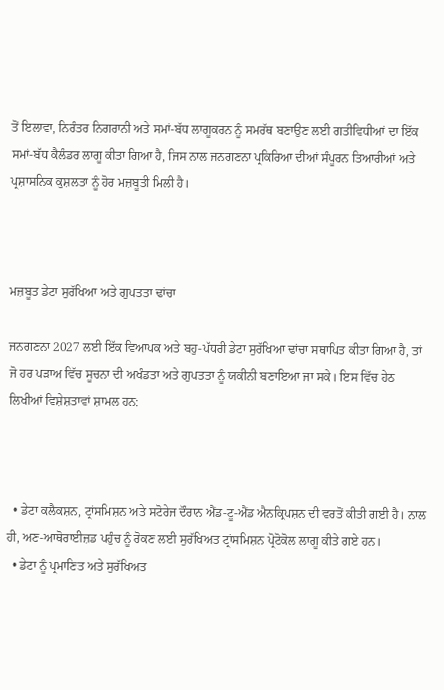ਤੋਂ ਇਲਾਵਾ, ਨਿਰੰਤਰ ਨਿਗਰਾਨੀ ਅਤੇ ਸਮਾਂ-ਬੱਧ ਲਾਗੂਕਰਨ ਨੂੰ ਸਮਰੱਥ ਬਣਾਉਣ ਲਈ ਗਤੀਵਿਧੀਆਂ ਦਾ ਇੱਕ ਸਮਾਂ-ਬੱਧ ਕੈਲੰਡਰ ਲਾਗੂ ਕੀਤਾ ਗਿਆ ਹੈ, ਜਿਸ ਨਾਲ ਜਨਗਣਨਾ ਪ੍ਰਕਿਰਿਆ ਦੀਆਂ ਸੰਪੂਰਨ ਤਿਆਰੀਆਂ ਅਤੇ ਪ੍ਰਸ਼ਾਸਨਿਕ ਕੁਸ਼ਲਤਾ ਨੂੰ ਹੋਰ ਮਜ਼ਬੂਤੀ ਮਿਲੀ ਹੈ।



ਮਜ਼ਬੂਤ ਡੇਟਾ ਸੁਰੱਖਿਆ ਅਤੇ ਗੁਪਤਤਾ ਢਾਂਚਾ

ਜਨਗਣਨਾ 2027 ਲਈ ਇੱਕ ਵਿਆਪਕ ਅਤੇ ਬਹੁ-ਪੱਧਰੀ ਡੇਟਾ ਸੁਰੱਖਿਆ ਢਾਂਚਾ ਸਥਾਪਿਤ ਕੀਤਾ ਗਿਆ ਹੈ, ਤਾਂ ਜੋ ਹਰ ਪੜਾਅ ਵਿੱਚ ਸੂਚਨਾ ਦੀ ਅਖੰਡਤਾ ਅਤੇ ਗੁਪਤਤਾ ਨੂੰ ਯਕੀਨੀ ਬਣਾਇਆ ਜਾ ਸਕੇ। ਇਸ ਵਿੱਚ ਹੇਠ ਲਿਖੀਆਂ ਵਿਸ਼ੇਸ਼ਤਾਵਾਂ ਸ਼ਾਮਲ ਹਨ:



  • ਡੇਟਾ ਕਲੈਕਸ਼ਨ, ਟ੍ਰਾਂਸਮਿਸ਼ਨ ਅਤੇ ਸਟੋਰੇਜ ਦੌਰਾਨ ਐਂਡ-ਟੂ-ਐਂਡ ਐਨਕ੍ਰਿਪਸ਼ਨ ਦੀ ਵਰਤੋਂ ਕੀਤੀ ਗਈ ਹੈ। ਨਾਲ ਹੀ, ਅਣ-ਆਥੋਰਾਈਜ਼ਡ ਪਹੁੰਚ ਨੂੰ ਰੋਕਣ ਲਈ ਸੁਰੱਖਿਅਤ ਟ੍ਰਾਂਸਮਿਸ਼ਨ ਪ੍ਰੋਟੋਕੋਲ ਲਾਗੂ ਕੀਤੇ ਗਏ ਹਨ।
  • ਡੇਟਾ ਨੂੰ ਪ੍ਰਮਾਣਿਤ ਅਤੇ ਸੁਰੱਖਿਅਤ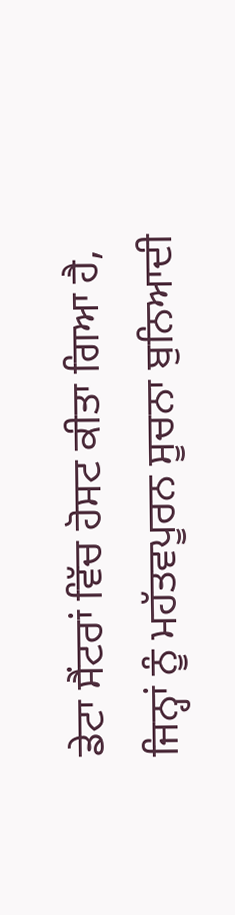ਡੇਟਾ ਸੈਂਟਰਾਂ ਵਿੱਚ ਹੋਸਟ ਕੀਤਾ ਗਿਆ ਹੈ, ਜਿਨ੍ਹਾਂ ਨੂੰ ਮਹੱਤਵਪੂਰਨ ਸੂਚਨਾ ਬੁਨਿਆਦੀ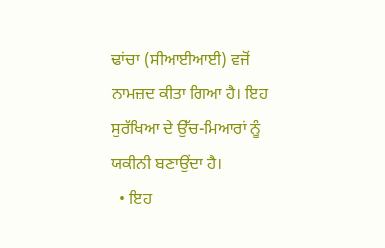ਢਾਂਚਾ (ਸੀਆਈਆਈ) ਵਜੋਂ ਨਾਮਜ਼ਦ ਕੀਤਾ ਗਿਆ ਹੈ। ਇਹ ਸੁਰੱਖਿਆ ਦੇ ਉੱਚ-ਮਿਆਰਾਂ ਨੂੰ ਯਕੀਨੀ ਬਣਾਉਂਦਾ ਹੈ।
  • ਇਹ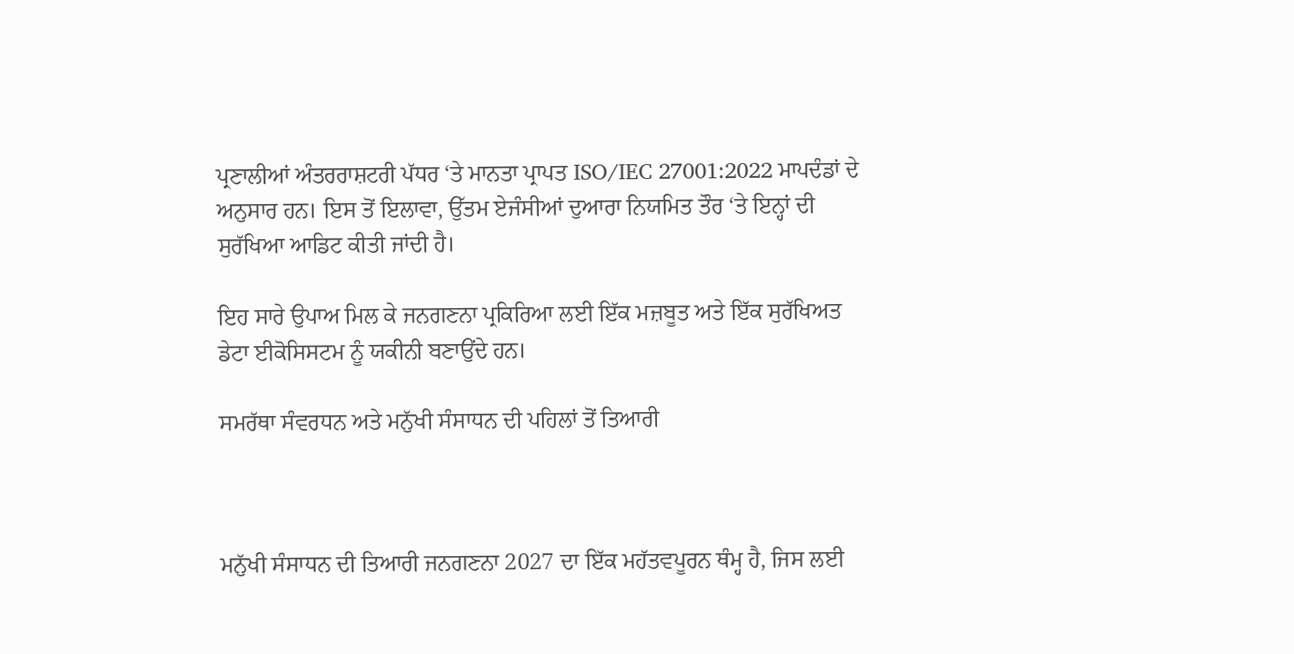ਪ੍ਰਣਾਲੀਆਂ ਅੰਤਰਰਾਸ਼ਟਰੀ ਪੱਧਰ ‘ਤੇ ਮਾਨਤਾ ਪ੍ਰਾਪਤ ISO/IEC 27001:2022 ਮਾਪਦੰਡਾਂ ਦੇ ਅਨੁਸਾਰ ਹਨ। ਇਸ ਤੋਂ ਇਲਾਵਾ, ਉੱਤਮ ਏਜੰਸੀਆਂ ਦੁਆਰਾ ਨਿਯਮਿਤ ਤੌਰ ‘ਤੇ ਇਨ੍ਹਾਂ ਦੀ ਸੁਰੱਖਿਆ ਆਡਿਟ ਕੀਤੀ ਜਾਂਦੀ ਹੈ।

ਇਹ ਸਾਰੇ ਉਪਾਅ ਮਿਲ ਕੇ ਜਨਗਣਨਾ ਪ੍ਰਕਿਰਿਆ ਲਈ ਇੱਕ ਮਜ਼ਬੂਤ ਅਤੇ ਇੱਕ ਸੁਰੱਖਿਅਤ ਡੇਟਾ ਈਕੋਸਿਸਟਮ ਨੂੰ ਯਕੀਨੀ ਬਣਾਉਂਦੇ ਹਨ।

ਸਮਰੱਥਾ ਸੰਵਰਧਨ ਅਤੇ ਮਨੁੱਖੀ ਸੰਸਾਧਨ ਦੀ ਪਹਿਲਾਂ ਤੋਂ ਤਿਆਰੀ



ਮਨੁੱਖੀ ਸੰਸਾਧਨ ਦੀ ਤਿਆਰੀ ਜਨਗਣਨਾ 2027 ਦਾ ਇੱਕ ਮਹੱਤਵਪੂਰਨ ਥੰਮ੍ਹ ਹੈ, ਜਿਸ ਲਈ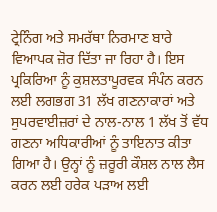ਟ੍ਰੇਨਿੰਗ ਅਤੇ ਸਮਰੱਥਾ ਨਿਰਮਾਣ ਬਾਰੇ ਵਿਆਪਕ ਜ਼ੋਰ ਦਿੱਤਾ ਜਾ ਰਿਹਾ ਹੈ। ਇਸ ਪ੍ਰਕਿਰਿਆ ਨੂੰ ਕੁਸ਼ਲਤਾਪੂਰਵਕ ਸੰਪੰਨ ਕਰਨ ਲਈ ਲਗਭਗ 31 ਲੱਖ ਗਣਨਾਕਾਰਾਂ ਅਤੇ ਸੁਪਰਵਾਈਜ਼ਰਾਂ ਦੇ ਨਾਲ-ਨਾਲ 1 ਲੱਖ ਤੋਂ ਵੱਧ ਗਣਨਾ ਅਧਿਕਾਰੀਆਂ ਨੂੰ ਤਾਇਨਾਤ ਕੀਤਾ ਗਿਆ ਹੈ। ਉਨ੍ਹਾਂ ਨੂੰ ਜ਼ਰੂਰੀ ਕੌਸ਼ਲ ਨਾਲ ਲੈਸ ਕਰਨ ਲਈ ਹਰੇਕ ਪੜਾਅ ਲਈ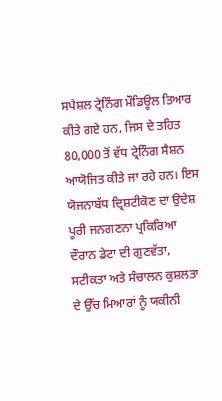ਸਪੈਸ਼ਲ ਟ੍ਰੇਨਿੰਗ ਮੌਡਿਊਲ ਤਿਆਰ ਕੀਤੇ ਗਏ ਹਨ, ਜਿਸ ਦੇ ਤਹਿਤ 80,000 ਤੋਂ ਵੱਧ ਟ੍ਰੇਨਿੰਗ ਸੈਸ਼ਨ ਆਯੋਜਿਤ ਕੀਤੇ ਜਾ ਰਹੇ ਹਨ। ਇਸ ਯੋਜਨਾਬੱਧ ਦ੍ਰਿਸ਼ਟੀਕੋਣ ਦਾ ਉਦੇਸ਼ ਪੂਰੀ ਜਨਗਣਨਾ ਪ੍ਰਕਿਰਿਆ ਦੌਰਾਨ ਡੇਟਾ ਦੀ ਗੁਣਵੱਤਾ, ਸਟੀਕਤਾ ਅਤੇ ਸੰਚਾਲਨ ਕੁਸ਼ਲਤਾ ਦੇ ਉੱਚ ਮਿਆਰਾਂ ਨੂੰ ਯਕੀਨੀ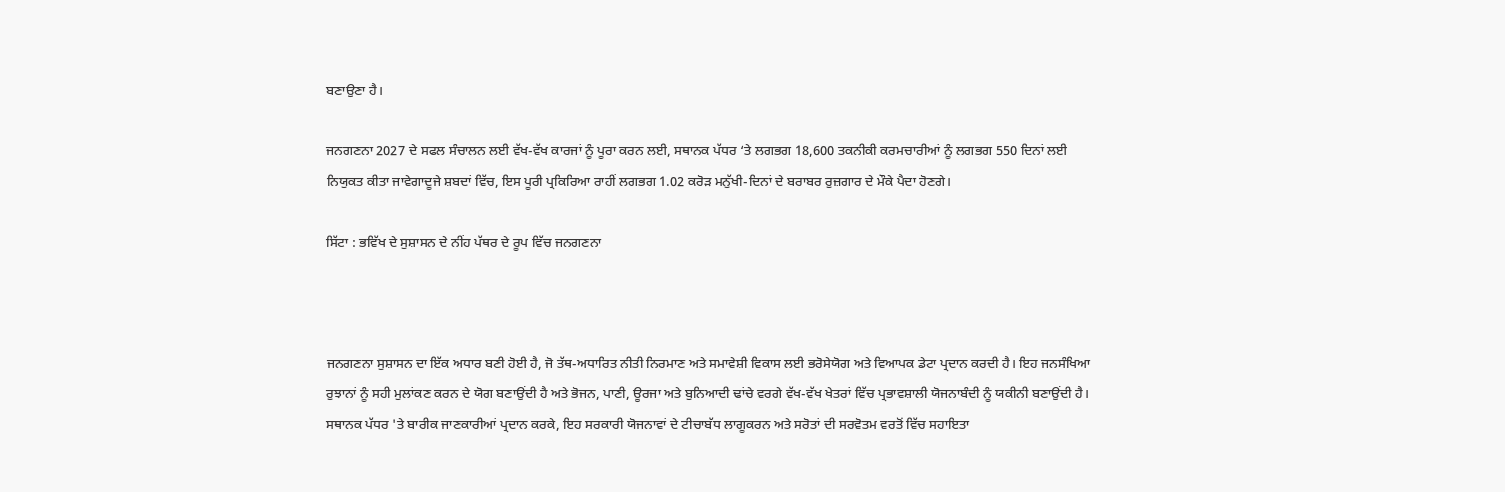ਬਣਾਉਣਾ ਹੈ।

ਜਨਗਣਨਾ 2027 ਦੇ ਸਫਲ ਸੰਚਾਲਨ ਲਈ ਵੱਖ-ਵੱਖ ਕਾਰਜਾਂ ਨੂੰ ਪੂਰਾ ਕਰਨ ਲਈ, ਸਥਾਨਕ ਪੱਧਰ ‘ਤੇ ਲਗਭਗ 18,600 ਤਕਨੀਕੀ ਕਰਮਚਾਰੀਆਂ ਨੂੰ ਲਗਭਗ 550 ਦਿਨਾਂ ਲਈ ਨਿਯੁਕਤ ਕੀਤਾ ਜਾਵੇਗਾਦੂਜੇ ਸ਼ਬਦਾਂ ਵਿੱਚ, ਇਸ ਪੂਰੀ ਪ੍ਰਕਿਰਿਆ ਰਾਹੀਂ ਲਗਭਗ 1.02 ਕਰੋੜ ਮਨੁੱਖੀ-ਦਿਨਾਂ ਦੇ ਬਰਾਬਰ ਰੁਜ਼ਗਾਰ ਦੇ ਮੌਕੇ ਪੈਦਾ ਹੋਣਗੇ।

ਸਿੱਟਾ : ਭਵਿੱਖ ਦੇ ਸੁਸ਼ਾਸਨ ਦੇ ਨੀਂਹ ਪੱਥਰ ਦੇ ਰੂਪ ਵਿੱਚ ਜਨਗਣਨਾ



ਜਨਗਣਨਾ ਸੁਸ਼ਾਸਨ ਦਾ ਇੱਕ ਅਧਾਰ ਬਣੀ ਹੋਈ ਹੈ, ਜੋ ਤੱਥ-ਅਧਾਰਿਤ ਨੀਤੀ ਨਿਰਮਾਣ ਅਤੇ ਸਮਾਵੇਸ਼ੀ ਵਿਕਾਸ ਲਈ ਭਰੋਸੇਯੋਗ ਅਤੇ ਵਿਆਪਕ ਡੇਟਾ ਪ੍ਰਦਾਨ ਕਰਦੀ ਹੈ। ਇਹ ਜਨਸੰਖਿਆ ਰੁਝਾਨਾਂ ਨੂੰ ਸਹੀ ਮੁਲਾਂਕਣ ਕਰਨ ਦੇ ਯੋਗ ਬਣਾਉਂਦੀ ਹੈ ਅਤੇ ਭੋਜਨ, ਪਾਣੀ, ਊਰਜਾ ਅਤੇ ਬੁਨਿਆਦੀ ਢਾਂਚੇ ਵਰਗੇ ਵੱਖ-ਵੱਖ ਖੇਤਰਾਂ ਵਿੱਚ ਪ੍ਰਭਾਵਸ਼ਾਲੀ ਯੋਜਨਾਬੰਦੀ ਨੂੰ ਯਕੀਨੀ ਬਣਾਉਂਦੀ ਹੈ। ਸਥਾਨਕ ਪੱਧਰ 'ਤੇ ਬਾਰੀਕ ਜਾਣਕਾਰੀਆਂ ਪ੍ਰਦਾਨ ਕਰਕੇ, ਇਹ ਸਰਕਾਰੀ ਯੋਜਨਾਵਾਂ ਦੇ ਟੀਚਾਬੱਧ ਲਾਗੂਕਰਨ ਅਤੇ ਸਰੋਤਾਂ ਦੀ ਸਰਵੋਤਮ ਵਰਤੋਂ ਵਿੱਚ ਸਹਾਇਤਾ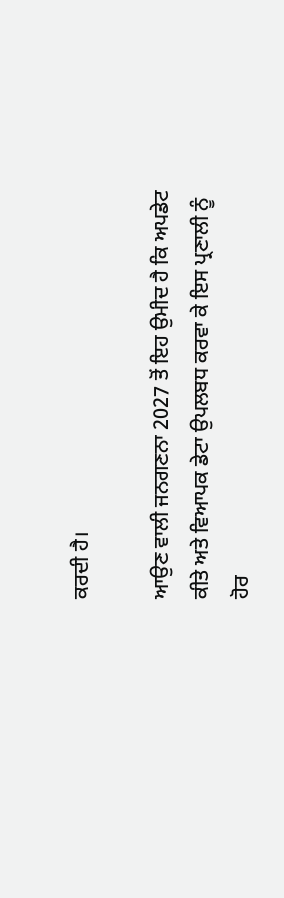ਕਰਦੀ ਹੈ।

ਆਉਣ ਵਾਲੀ ਜਨਗਣਨਾ 2027 ਤੋਂ ਇਹ ਉਮੀਦ ਹੈ ਕਿ ਅਪਡੇਟ ਕੀਤੇ ਅਤੇ ਵਿਆਪਕ ਡੇਟਾ ਉਪਲਬਧ ਕਰਵਾ ਕੇ ਇਸ ਪ੍ਰਣਾਲੀ ਨੂੰ ਹੋਰ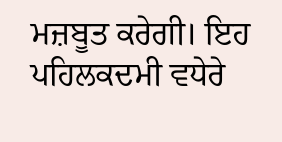ਮਜ਼ਬੂਤ ਕਰੇਗੀ। ਇਹ ਪਹਿਲਕਦਮੀ ਵਧੇਰੇ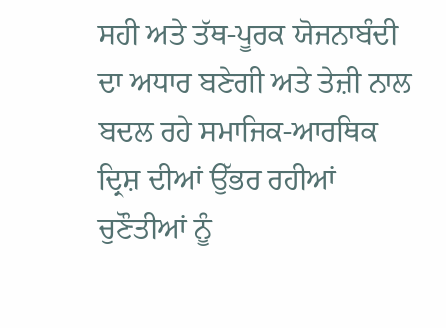ਸਹੀ ਅਤੇ ਤੱਥ-ਪੂਰਕ ਯੋਜਨਾਬੰਦੀ ਦਾ ਅਧਾਰ ਬਣੇਗੀ ਅਤੇ ਤੇਜ਼ੀ ਨਾਲ ਬਦਲ ਰਹੇ ਸਮਾਜਿਕ-ਆਰਥਿਕ ਦ੍ਰਿਸ਼ ਦੀਆਂ ਉੱਭਰ ਰਹੀਆਂ ਚੁਣੌਤੀਆਂ ਨੂੰ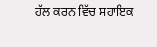ਹੱਲ ਕਰਨ ਵਿੱਚ ਸਹਾਇਕ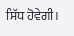ਸਿੱਧ ਹੋਵੇਗੀ।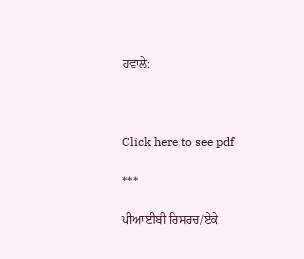ਹਵਾਲੇ:



Click here to see pdf

***

ਪੀਆਈਬੀ ਰਿਸਰਚ/ਏਕੇ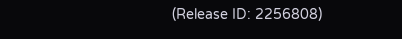(Release ID: 2256808)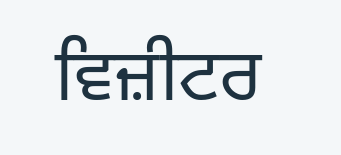ਵਿਜ਼ੀਟਰ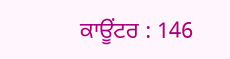ਕਾਊਂਟਰ : 146